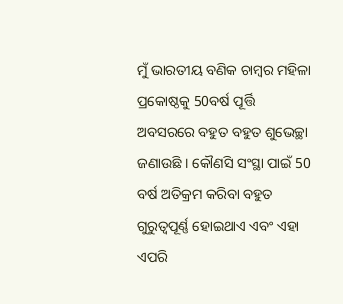ମୁଁ ଭାରତୀୟ ବଣିକ ଚାମ୍ବର ମହିଳା ପ୍ରକୋଷ୍ଠକୁ 50ବର୍ଷ ପୂର୍ତ୍ତି ଅବସରରେ ବହୁତ ବହୁତ ଶୁଭେଚ୍ଛା ଜଣାଉଛି । କୌଣସି ସଂସ୍ଥା ପାଇଁ 50 ବର୍ଷ ଅତିକ୍ରମ କରିବା ବହୁତ ଗୁରୁତ୍ୱପୂର୍ଣ୍ଣ ହୋଇଥାଏ ଏବଂ ଏହା ଏପରି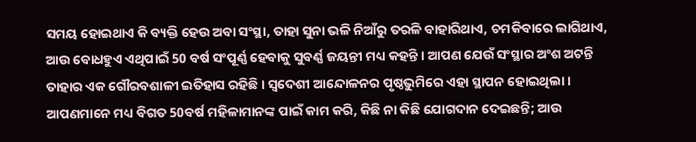ସମୟ ହୋଇଥାଏ କି ବ୍ୟକ୍ତି ହେଉ ଅବା ସଂସ୍ଥା, ତାହା ସୁନା ଭଳି ନିଆଁରୁ ତରଳି ବାହାରିଥାଏ, ଚମକିବାରେ ଲାଗିଥାଏ, ଆଉ ବୋଧହୁଏ ଏଥିପାଇଁ 50 ବର୍ଷ ସଂପୂର୍ଣ୍ଣ ହେବାକୁ ସୁବର୍ଣ୍ଣ ଜୟନ୍ତୀ ମଧ୍ୟ କହନ୍ତି । ଆପଣ ଯେଉଁ ସଂସ୍ଥାର ଅଂଶ ଅଟନ୍ତି ତାହାର ଏକ ଗୌରବଶାଳୀ ଇତିହାସ ରହିଛି । ସ୍ୱଦେଶୀ ଆନ୍ଦୋଳନର ପୃଷ୍ଠଭୁମିରେ ଏହା ସ୍ଥାପନ ହୋଇଥିଲା । ଆପଣମାନେ ମଧ୍ୟ ବିଗତ 50ବର୍ଷ ମହିଳାମାନଙ୍କ ପାଇଁ କାମ କରି, କିଛି ନା କିଛି ଯୋଗଦାନ ଦେଇଛନ୍ତି; ଆଉ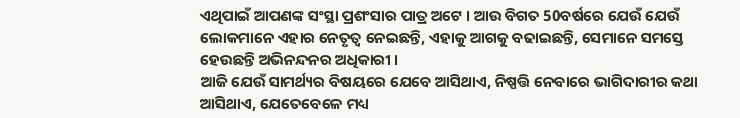ଏଥିପାଇଁ ଆପଣଙ୍କ ସଂସ୍ଥା ପ୍ରଶଂସାର ପାତ୍ର ଅଟେ । ଆଉ ବିଗତ 50ବର୍ଷରେ ଯେଉଁ ଯେଉଁ ଲୋକମାନେ ଏହାର ନେତୃତ୍ୱ ନେଇଛନ୍ତି, ଏହାକୁ ଆଗକୁ ବଢାଇଛନ୍ତି, ସେମାନେ ସମସ୍ତେ ହେଉଛନ୍ତି ଅଭିନନ୍ଦନର ଅଧିକାରୀ ।
ଆଜି ଯେଉଁ ସାମର୍ଥ୍ୟର ବିଷୟରେ ଯେବେ ଆସିଥାଏ, ନିଷ୍ପତ୍ତି ନେବାରେ ଭାଗିଦାରୀର କଥା ଆସିଥାଏ, ଯେତେବେଳେ ମଧ୍ୟ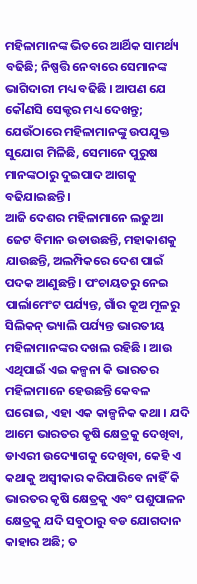ମହିଳାମାନଙ୍କ ଭିତରେ ଆର୍ଥିକ ସାମର୍ଥ୍ୟ ବଢିଛି; ନିଷ୍ପତ୍ତି ନେବାରେ ସେମାନଙ୍କ ଭାଗିଦାରୀ ମଧ୍ୟ ବଢିଛି । ଆପଣ ଯେ କୌଣସି ସେକ୍ଟର ମଧ୍ୟ ଦେଖନ୍ତୁ; ଯେଉଁଠାରେ ମହିଳାମାନଙ୍କୁ ଉପଯୁକ୍ତ ସୁଯୋଗ ମିଳିଛି, ସେମାନେ ପୁରୁଷ ମାନଙ୍କଠାରୁ ଦୁଇପାଦ ଆଗକୁ ବଢିଯାଇଛନ୍ତି ।
ଆଜି ଦେଶର ମହିଳାମାନେ ଲଢୁଆ ଜେଟ ବିମାନ ଉଡାଉଛନ୍ତି, ମହାକାଶକୁ ଯାଉଛନ୍ତି, ଅଲମ୍ପିକରେ ଦେଶ ପାଇଁ ପଦକ ଆଣୁଛନ୍ତି । ପଂଚାୟତରୁ ନେଇ ପାର୍ଲାମେଂଟ ପର୍ଯ୍ୟନ୍ତ, ଗାଁର କୂଅ ମୂଳରୁ ସିଲିକନ୍ ଭ୍ୟାଲି ପର୍ଯ୍ୟନ୍ତ ଭାରତୀୟ ମହିଳାମାନଙ୍କର ଦଖଲ ରହିଛି । ଆଉ ଏଥିପାଇଁ ଏଇ କଳ୍ପନା କି ଭାରତର ମହିଳାମାନେ ହେଉଛନ୍ତି କେବଳ ଘରୋଇ, ଏହା ଏକ କାଳ୍ପନିକ କଥା । ଯଦି ଆମେ ଭାରତର କୃଷି କ୍ଷେତ୍ରକୁ ଦେଖିବା, ଡାଏରୀ ଉଦ୍ୟୋଗକୁ ଦେଖିବା, କେହି ଏ କଥାକୁ ଅସ୍ୱୀକାର କରିପାରିବେ ନାହିଁ କି ଭାରତର କୃଷି କ୍ଷେତ୍ରକୁ ଏବଂ ପଶୁପାଳନ କ୍ଷେତ୍ରକୁ ଯଦି ସବୁଠାରୁ ବଡ ଯୋଗଦାନ କାହାର ଅଛି; ତ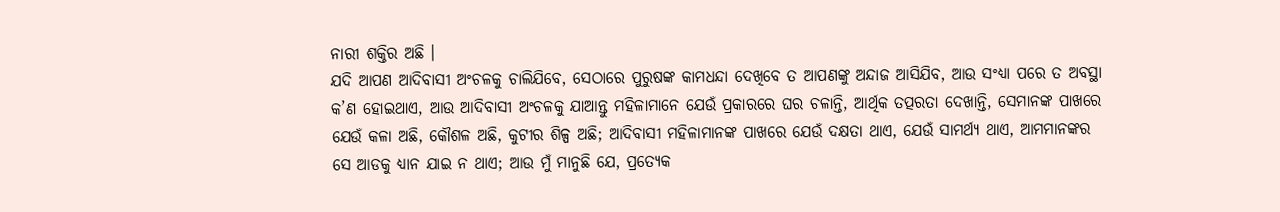ନାରୀ ଶକ୍ତିର ଅଛି ।
ଯଦି ଆପଣ ଆଦିବାସୀ ଅଂଚଳକୁ ଚାଲିଯିବେ, ସେଠାରେ ପୁରୁଷଙ୍କ କାମଧନ୍ଦା ଦେଖିବେ ତ ଆପଣଙ୍କୁ ଅନ୍ଦାଜ ଆସିଯିବ, ଆଉ ସଂଧ୍ୟା ପରେ ତ ଅବସ୍ଥା କ’ଣ ହୋଇଥାଏ, ଆଉ ଆଦିବାସୀ ଅଂଚଳକୁ ଯାଆନ୍ତୁ ମହିଳାମାନେ ଯେଉଁ ପ୍ରକାରରେ ଘର ଚଳାନ୍ତି, ଆର୍ଥିକ ତତ୍ପରତା ଦେଖାନ୍ତି, ସେମାନଙ୍କ ପାଖରେ ଯେଉଁ କଳା ଅଛି, କୌଶଳ ଅଛି, କୁଟୀର ଶିଳ୍ପ ଅଛି; ଆଦିବାସୀ ମହିଳାମାନଙ୍କ ପାଖରେ ଯେଉଁ ଦକ୍ଷତା ଥାଏ, ଯେଉଁ ସାମର୍ଥ୍ୟ ଥାଏ, ଆମମାନଙ୍କର ସେ ଆଡକୁ ଧ୍ୟାନ ଯାଇ ନ ଥାଏ; ଆଉ ମୁଁ ମାନୁଛି ଯେ, ପ୍ରତ୍ୟେକ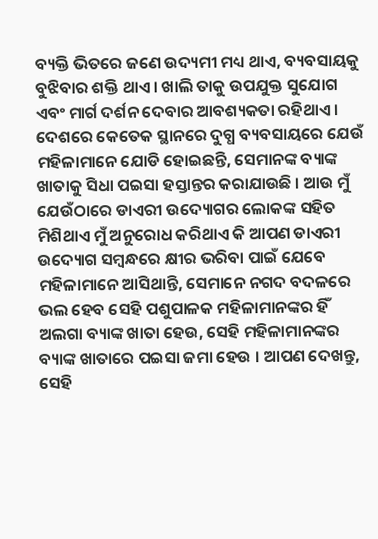ବ୍ୟକ୍ତି ଭିତରେ ଜଣେ ଉଦ୍ୟମୀ ମଧ୍ୟ ଥାଏ, ବ୍ୟବସାୟକୁ ବୁଝିବାର ଶକ୍ତି ଥାଏ । ଖାଲି ତାକୁ ଉପଯୁକ୍ତ ସୁଯୋଗ ଏବଂ ମାର୍ଗ ଦର୍ଶନ ଦେବାର ଆବଶ୍ୟକତା ରହିଥାଏ ।
ଦେଶରେ କେତେକ ସ୍ଥାନରେ ଦୁଗ୍ଧ ବ୍ୟବସାୟରେ ଯେଉଁ ମହିଳାମାନେ ଯୋଡି ହୋଇଛନ୍ତି, ସେମାନଙ୍କ ବ୍ୟାଙ୍କ ଖାତାକୁ ସିଧା ପଇସା ହସ୍ତାନ୍ତର କରାଯାଉଛି । ଆଉ ମୁଁ ଯେଉଁଠାରେ ଡାଏରୀ ଉଦ୍ୟୋଗର ଲୋକଙ୍କ ସହିତ ମିଶିଥାଏ ମୁଁ ଅନୁରୋଧ କରିଥାଏ କି ଆପଣ ଡାଏରୀ ଉଦ୍ୟୋଗ ସମ୍ବନ୍ଧରେ କ୍ଷୀର ଭରିବା ପାଇଁ ଯେବେ ମହିଳାମାନେ ଆସିଥାନ୍ତି, ସେମାନେ ନଗଦ ବଦଳରେ ଭଲ ହେବ ସେହି ପଶୁପାଳକ ମହିଳାମାନଙ୍କର ହିଁ ଅଲଗା ବ୍ୟାଙ୍କ ଖାତା ହେଉ, ସେହି ମହିଳାମାନଙ୍କର ବ୍ୟାଙ୍କ ଖାତାରେ ପଇସା ଜମା ହେଉ । ଆପଣ ଦେଖନ୍ତୁ, ସେହି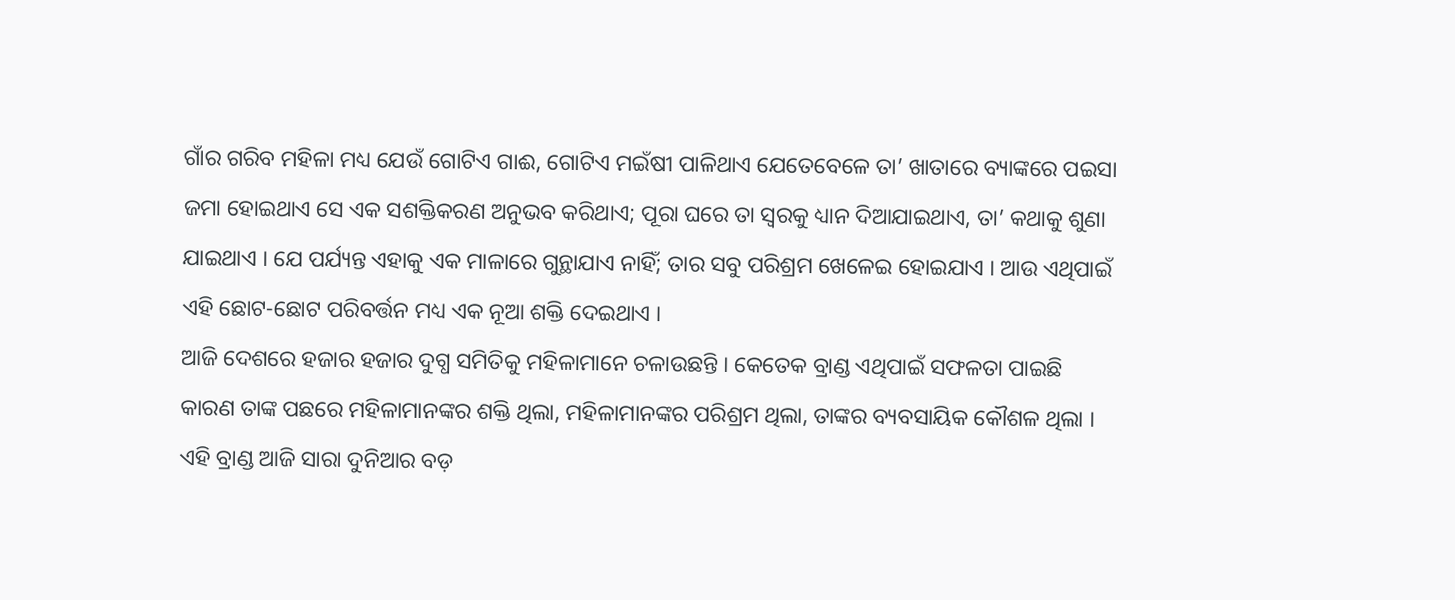ଗାଁର ଗରିବ ମହିଳା ମଧ୍ୟ ଯେଉଁ ଗୋଟିଏ ଗାଈ, ଗୋଟିଏ ମଇଁଷୀ ପାଳିଥାଏ ଯେତେବେଳେ ତା’ ଖାତାରେ ବ୍ୟାଙ୍କରେ ପଇସା ଜମା ହୋଇଥାଏ ସେ ଏକ ସଶକ୍ତିକରଣ ଅନୁଭବ କରିଥାଏ; ପୂରା ଘରେ ତା ସ୍ୱରକୁ ଧ୍ୟାନ ଦିଆଯାଇଥାଏ, ତା’ କଥାକୁ ଶୁଣା ଯାଇଥାଏ । ଯେ ପର୍ଯ୍ୟନ୍ତ ଏହାକୁ ଏକ ମାଳାରେ ଗୁନ୍ଥାଯାଏ ନାହିଁ; ତାର ସବୁ ପରିଶ୍ରମ ଖେଳେଇ ହୋଇଯାଏ । ଆଉ ଏଥିପାଇଁ ଏହି ଛୋଟ-ଛୋଟ ପରିବର୍ତ୍ତନ ମଧ୍ୟ ଏକ ନୂଆ ଶକ୍ତି ଦେଇଥାଏ ।
ଆଜି ଦେଶରେ ହଜାର ହଜାର ଦୁଗ୍ଧ ସମିତିକୁ ମହିଳାମାନେ ଚଳାଉଛନ୍ତି । କେତେକ ବ୍ରାଣ୍ଡ ଏଥିପାଇଁ ସଫଳତା ପାଇଛି କାରଣ ତାଙ୍କ ପଛରେ ମହିଳାମାନଙ୍କର ଶକ୍ତି ଥିଲା, ମହିଳାମାନଙ୍କର ପରିଶ୍ରମ ଥିଲା, ତାଙ୍କର ବ୍ୟବସାୟିକ କୌଶଳ ଥିଲା । ଏହି ବ୍ରାଣ୍ଡ ଆଜି ସାରା ଦୁନିଆର ବଡ଼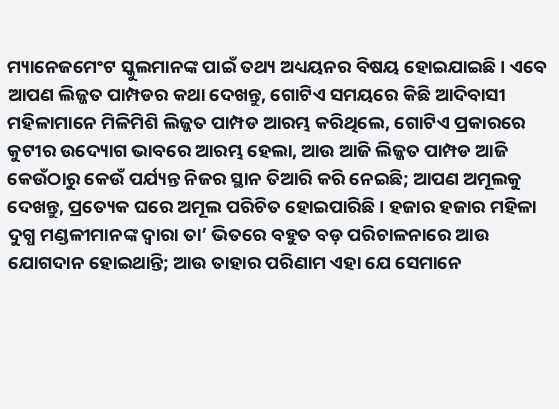ମ୍ୟାନେଜମେଂଟ ସ୍କୁଲମାନଙ୍କ ପାଇଁ ତଥ୍ୟ ଅଧ୍ୟୟନର ବିଷୟ ହୋଇଯାଇଛି । ଏବେ ଆପଣ ଲିଜ୍ଜତ ପାମ୍ପଡର କଥା ଦେଖନ୍ତୁ, ଗୋଟିଏ ସମୟରେ କିଛି ଆଦିବାସୀ ମହିଳାମାନେ ମିଳିମିଶି ଲିଜ୍ଜତ ପାମ୍ପଡ ଆରମ୍ଭ କରିଥିଲେ, ଗୋଟିଏ ପ୍ରକାରରେ କୁଟୀର ଉଦ୍ୟୋଗ ଭାବରେ ଆରମ୍ଭ ହେଲା, ଆଉ ଆଜି ଲିଜ୍ଜତ ପାମ୍ପଡ ଆଜି କେଉଁଠାରୁ କେଉଁ ପର୍ଯ୍ୟନ୍ତ ନିଜର ସ୍ଥାନ ତିଆରି କରି ନେଇଛି; ଆପଣ ଅମୂଲକୁ ଦେଖନ୍ତୁ, ପ୍ରତ୍ୟେକ ଘରେ ଅମୂଲ ପରିଚିତ ହୋଇପାରିଛି । ହଜାର ହଜାର ମହିଳା ଦୁଗ୍ଧ ମଣ୍ଡଳୀମାନଙ୍କ ଦ୍ୱାରା ତା’ ଭିତରେ ବହୁତ ବଡ଼ ପରିଚାଳନାରେ ଆଉ ଯୋଗଦାନ ହୋଇଥାନ୍ତି; ଆଉ ତାହାର ପରିଣାମ ଏହା ଯେ ସେମାନେ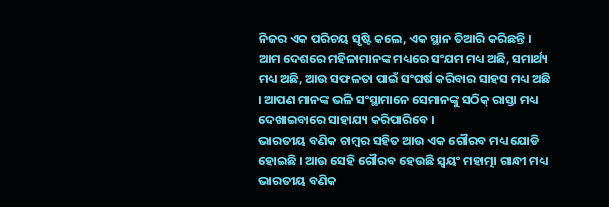ନିଜର ଏକ ପରିଚୟ ସୃଷ୍ଟି କଲେ, ଏକ ସ୍ଥାନ ତିଆରି କରିଛନ୍ତି । ଆମ ଦେଶରେ ମହିଳାମାନଙ୍କ ମଧ୍ୟରେ ସଂଯମ ମଧ୍ୟ ଅଛି, ସମାର୍ଥ୍ୟ ମଧ୍ୟ ଅଛି, ଆଉ ସଫଳତା ପାଇଁ ସଂଘର୍ଷ କରିବାର ସାହସ ମଧ୍ୟ ଅଛି । ଆପଣ ମାନଙ୍କ ଭଳି ସଂସ୍ଥାମାନେ ସେମାନଙ୍କୁ ସଠିକ୍ ରାସ୍ତା ମଧ୍ୟ ଦେଖାଇବାରେ ସାହାଯ୍ୟ କରିପାରିବେ ।
ଭାରତୀୟ ବଣିକ ଚାମ୍ବର ସହିତ ଆଉ ଏକ ଗୌରବ ମଧ୍ୟ ଯୋଡି ହୋଇଛି । ଆଉ ସେହି ଗୌରବ ହେଉଛି ସ୍ୱୟଂ ମହାତ୍ମା ଗାନ୍ଧୀ ମଧ୍ୟ ଭାରତୀୟ ବଣିକ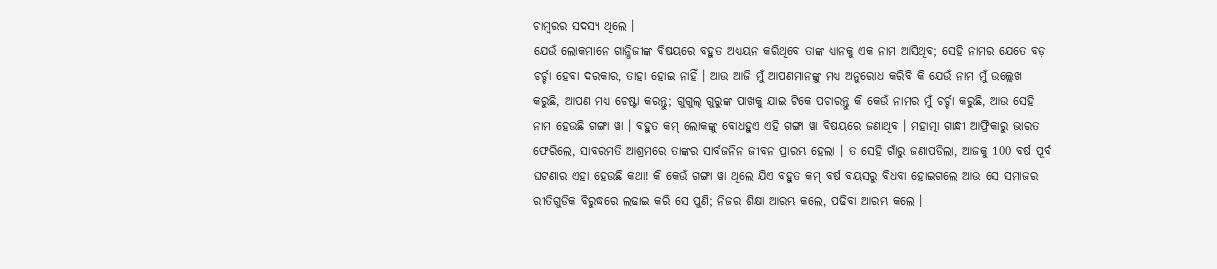ଚାମ୍ବରର ସଦସ୍ୟ ଥିଲେ ।
ଯେଉଁ ଲୋକମାନେ ଗାନ୍ଧିଜୀଙ୍କ ବିଷୟରେ ବହୁତ ଅଧ୍ୟୟନ କରିଥିବେ ତାଙ୍କ ଧ୍ୟାନକୁ ଏକ ନାମ ଆସିଥିବ; ସେହି ନାମର ଯେତେ ବଡ଼ ଚର୍ଚ୍ଚା ହେବା ଦରକାର, ତାହା ହୋଇ ନାହିଁ । ଆଉ ଆଜି ମୁଁ ଆପଣମାନଙ୍କୁ ମଧ୍ୟ ଅନୁରୋଧ କରିବି କି ଯେଉଁ ନାମ ମୁଁ ଉଲ୍ଲେଖ କରୁଛି, ଆପଣ ମଧ୍ୟ ଚେଷ୍ଟା କରନ୍ତୁ; ଗୁଗୁଲ୍ ଗୁରୁଙ୍କ ପାଖକୁ ଯାଇ ଟିକେ ପଚାରନ୍ତୁ କି କେଉଁ ନାମର ମୁଁ ଚର୍ଚ୍ଚା କରୁଛି, ଆଉ ସେହି ନାମ ହେଉଛି ଗଙ୍ଗା ୱା । ବହୁତ କମ୍ ଲୋକଙ୍କୁ ବୋଧହୁଏ ଏହି ଗଙ୍ଗା ୱା ବିଷୟରେ ଜଣାଥିବ । ମହାତ୍ମା ଗାନ୍ଧୀ ଆଫ୍ରିକାରୁ ଭାରତ ଫେରିଲେ, ସାବରମତି ଆଶ୍ରମରେ ତାଙ୍କର ସାର୍ବଜନିନ ଜୀବନ ପ୍ରାରମ୍ଭ ହେଲା । ତ ସେହି ଗାଁରୁ ଜଣାପଡିଲା, ଆଜକୁ 100 ବର୍ଷ ପୂର୍ବ ଘଟଣାର ଏହା ହେଉଛି କଥା! କି କେଉଁ ଗଙ୍ଗା ୱା ଥିଲେ ଯିଏ ବହୁତ କମ୍ ବର୍ଷ ବୟସରୁ ବିଧବା ହୋଇଗଲେ ଆଉ ସେ ସମାଜର ରୀତିଗୁଡିକ ବିରୁଦ୍ଧରେ ଲଢାଇ କରି ସେ ପୁଣି; ନିଜର ଶିକ୍ଷା ଆରମ୍ଭ କଲେ, ପଢିବା ଆରମ୍ଭ କଲେ ।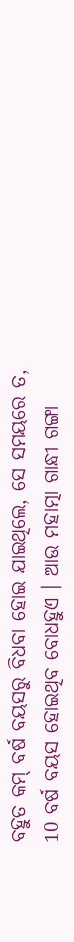ବହୁତ କମ୍ ବର୍ଷ ବୟସରୁ ବିଧବା ହୋଇ ଯାଇଥିଲେ, ସେ ସମୟରେ ତ, 10 ବର୍ଷ ବୟସ ହୋଇଥିବ ବୋଧହୁଏ । ଆଉ ମହାତ୍ମା ଗାନ୍ଧୀ ଗଙ୍ଗା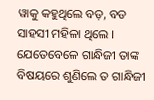ୱାକୁ କହୁଥିଲେ ବଡ଼, ବଡ ସାହସୀ ମହିଳା ଥିଲେ । ଯେତେବେଳେ ଗାନ୍ଧିଜୀ ତାଙ୍କ ବିଷୟରେ ଶୁଣିଲେ ତ ଗାନ୍ଧିଜୀ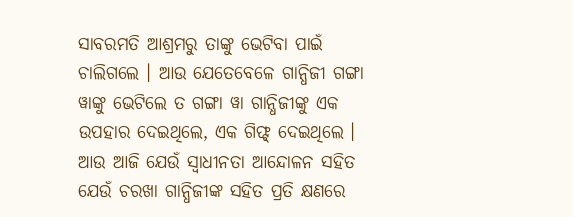ସାବରମତି ଆଶ୍ରମରୁ ତାଙ୍କୁ ଭେଟିବା ପାଇଁ ଚାଲିଗଲେ । ଆଉ ଯେତେବେଳେ ଗାନ୍ଧିଜୀ ଗଙ୍ଗା ୱାଙ୍କୁ ଭେଟିଲେ ତ ଗଙ୍ଗା ୱା ଗାନ୍ଧିଜୀଙ୍କୁ ଏକ ଉପହାର ଦେଇଥିଲେ, ଏକ ଗିଫ୍ଟ୍ ଦେଇଥିଲେ ।
ଆଉ ଆଜି ଯେଉଁ ସ୍ୱାଧୀନତା ଆନ୍ଦୋଳନ ସହିତ ଯେଉଁ ଚରଖା ଗାନ୍ଧିଜୀଙ୍କ ସହିତ ପ୍ରତି କ୍ଷଣରେ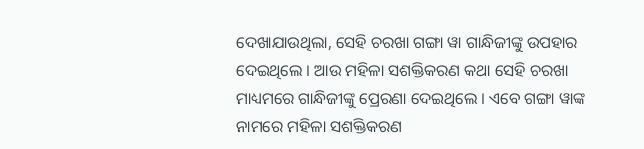ଦେଖାଯାଉଥିଲା, ସେହି ଚରଖା ଗଙ୍ଗା ୱା ଗାନ୍ଧିଜୀଙ୍କୁ ଉପହାର ଦେଇଥିଲେ । ଆଉ ମହିଳା ସଶକ୍ତିକରଣ କଥା ସେହି ଚରଖା ମାଧ୍ୟମରେ ଗାନ୍ଧିଜୀଙ୍କୁ ପ୍ରେରଣା ଦେଇଥିଲେ । ଏବେ ଗଙ୍ଗା ୱାଙ୍କ ନାମରେ ମହିଳା ସଶକ୍ତିକରଣ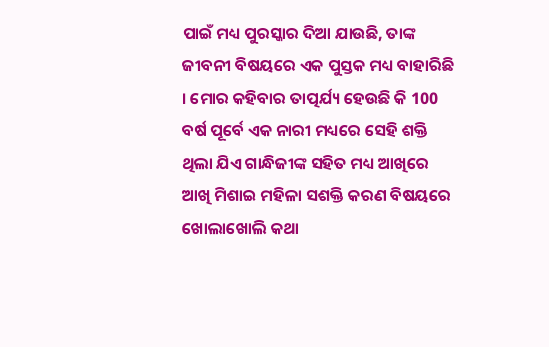ପାଇଁ ମଧ୍ୟ ପୁରସ୍କାର ଦିଆ ଯାଉଛି, ତାଙ୍କ ଜୀବନୀ ବିଷୟରେ ଏକ ପୁସ୍ତକ ମଧ୍ୟ ବାହାରିଛି । ମୋର କହିବାର ତାତ୍ପର୍ଯ୍ୟ ହେଉଛି କି 100 ବର୍ଷ ପୂର୍ବେ ଏକ ନାରୀ ମଧ୍ୟରେ ସେହି ଶକ୍ତି ଥିଲା ଯିଏ ଗାନ୍ଧିଜୀଙ୍କ ସହିତ ମଧ୍ୟ ଆଖିରେ ଆଖି ମିଶାଇ ମହିଳା ସଶକ୍ତି କରଣ ବିଷୟରେ ଖୋଲାଖୋଲି କଥା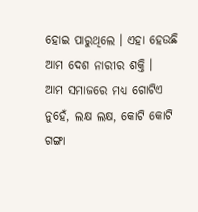ହୋଇ ପାରୁଥିଲେ । ଏହା ହେଉଛି ଆମ ଦେଶ ନାରୀର ଶକ୍ତି ।
ଆମ ସମାଜରେ ମଧ୍ୟ ଗୋଟିଏ ନୁହେଁ, ଲକ୍ଷ ଲକ୍ଷ, କୋଟି କୋଟି ଗଙ୍ଗା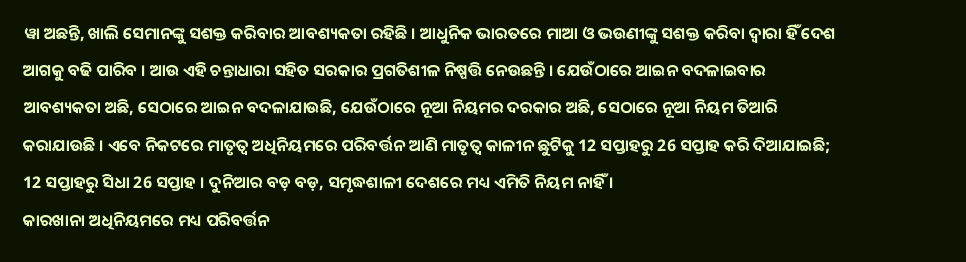ୱା ଅଛନ୍ତି, ଖାଲି ସେମାନଙ୍କୁ ସଶକ୍ତ କରିବାର ଆବଶ୍ୟକତା ରହିଛି । ଆଧୁନିକ ଭାରତରେ ମାଆ ଓ ଭଉଣୀଙ୍କୁ ସଶକ୍ତ କରିବା ଦ୍ୱାରା ହିଁ ଦେଶ ଆଗକୁ ବଢି ପାରିବ । ଆଉ ଏହି ଚନ୍ତାଧାରା ସହିତ ସରକାର ପ୍ରଗତିଶୀଳ ନିଷ୍ପତ୍ତି ନେଉଛନ୍ତି । ଯେଉଁଠାରେ ଆଇନ ବଦଳାଇବାର ଆବଶ୍ୟକତା ଅଛି, ସେଠାରେ ଆଇନ ବଦଳାଯାଉଛି, ଯେଉଁଠାରେ ନୂଆ ନିୟମର ଦରକାର ଅଛି, ସେଠାରେ ନୂଆ ନିୟମ ତିଆରି କରାଯାଉଛି । ଏବେ ନିକଟରେ ମାତୃତ୍ୱ ଅଧିନିୟମରେ ପରିବର୍ତ୍ତନ ଆଣି ମାତୃତ୍ୱ କାଳୀନ ଛୁଟିକୁ 12 ସପ୍ତାହରୁ 26 ସପ୍ତାହ କରି ଦିଆଯାଇଛି; 12 ସପ୍ତାହରୁ ସିଧା 26 ସପ୍ତାହ । ଦୁନିଆର ବଡ଼ ବଡ଼, ସମୃଦ୍ଧଶାଳୀ ଦେଶରେ ମଧ୍ୟ ଏମିତି ନିୟମ ନାହିଁ ।
କାରଖାନା ଅଧିନିୟମରେ ମଧ୍ୟ ପରିବର୍ତ୍ତନ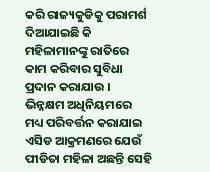କରି ରାଜ୍ୟକୁଡିକୁ ପରାମର୍ଶ ଦିଆଯାଇଛି କି ମହିଳାମାନଙ୍କୁ ରାତିରେ କାମ କରିବାର ସୁବିଧା ପ୍ରଦାନ କରାଯାଉ । ଭିନ୍ନକ୍ଷମ ଅଧିନିୟମରେ ମଧ୍ୟ ପରିବର୍ତ୍ତନ କରାଯାଇ ଏସିଡ ଆକ୍ରମଣରେ ଯେଉଁ ପୀଡିତା ମହିଳା ଅଛନ୍ତି ସେହି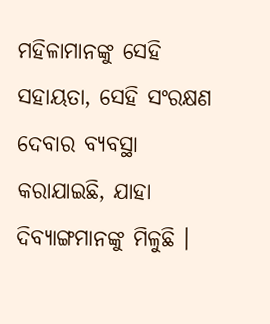ମହିଳାମାନଙ୍କୁ ସେହି ସହାୟତା, ସେହି ସଂରକ୍ଷଣ ଦେବାର ବ୍ୟବସ୍ଥା କରାଯାଇଛି, ଯାହା ଦିବ୍ୟାଙ୍ଗମାନଙ୍କୁ ମିଳୁଛି ।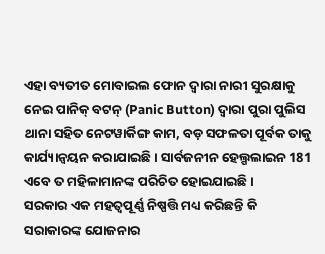ଏହା ବ୍ୟତୀତ ମୋବାଇଲ ଫୋନ ଦ୍ୱାରା ନାରୀ ସୁରକ୍ଷାକୁ ନେଇ ପାନିକ୍ ବଟନ୍ (Panic Button) ଦ୍ୱାରା ପୁରା ପୁଲିସ ଥାନା ସହିତ ନେଟୱାର୍କିଙ୍ଗ କାମ, ବଡ଼ ସଫଳତା ପୂର୍ବକ ତାକୁ କାର୍ଯ୍ୟାନ୍ୱୟନ କରାଯାଇଛି । ସାର୍ବଜନୀନ ହେଲ୍ପଲାଇନ 181 ଏବେ ତ ମହିଳାମାନଙ୍କ ପରିଚିତ ହୋଇଯାଇଛି ।
ସରକାର ଏକ ମହତ୍ୱପୂର୍ଣ୍ଣ ନିଷ୍ପତ୍ତି ମଧ୍ୟ କରିଛନ୍ତି କି ସରାକାରଙ୍କ ଯୋଜନାର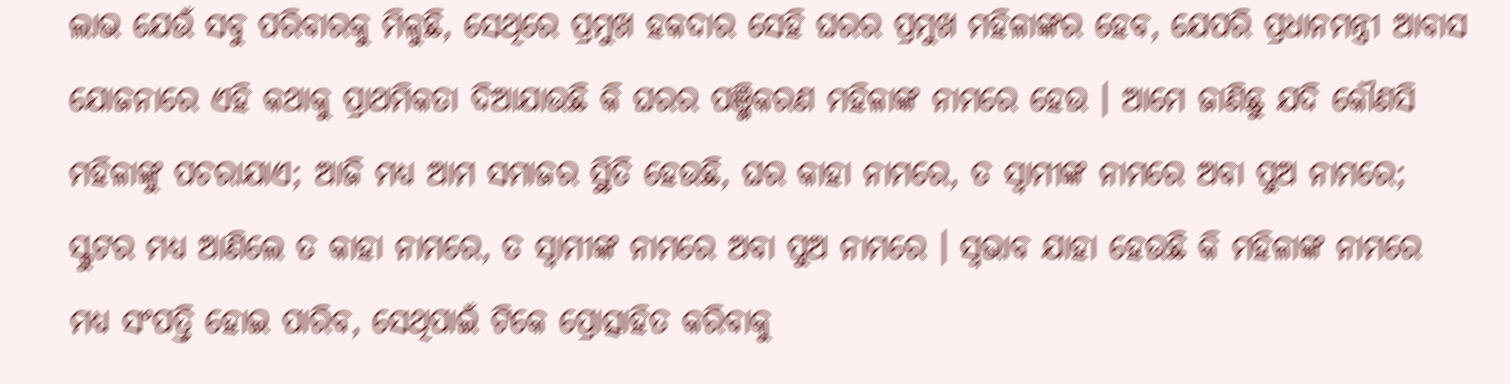ଲାଭ ଯେଉଁ ସବୁ ପରିବାରକୁ ମିଳୁଛି, ସେଥିରେ ପ୍ରମୁଖ ହକଦାର ସେହି ଘରର ପ୍ରମୁଖ ମହିଳାଙ୍କର ହେବ, ଯେପରି ପ୍ରଧାନମନ୍ତ୍ରୀ ଆବାସ ଯୋଜନାରେ ଏହି କଥାକୁ ପ୍ରାଥମିକତା ଦିଆଯାଉଛି କି ଘରର ପଞ୍ଜିକରଣ ମହିଳାଙ୍କ ନାମରେ ହେଉ । ଆମେ ଜାଣିଛୁ ଯଦି କୌଣସି ମହିଳାଙ୍କୁ ପଚରାଯାଏ; ଆଜି ମଧ୍ୟ ଆମ ସମାଜର ସ୍ଥିତି ହେଉଛି, ଘର କାହା ନାମରେ, ତ ସ୍ୱାମୀଙ୍କ ନାମରେ ଅବା ପୁଅ ନାମରେ; ସ୍କୁଟର ମଧ୍ୟ ଆଣିଲେ ତ କାହା ନାମରେ, ତ ସ୍ୱାମୀଙ୍କ ନାମରେ ଅବା ପୁଅ ନାମରେ । ସ୍ୱଭାବ ଯାହା ହେଉଛି କି ମହିଳାଙ୍କ ନାମରେ ମଧ୍ୟ ସଂପତ୍ତି ହୋଇ ପାରିବ, ସେଥିପାଇଁ ଟିକେ ପ୍ରୋତ୍ସାହିତ କରିବାକୁ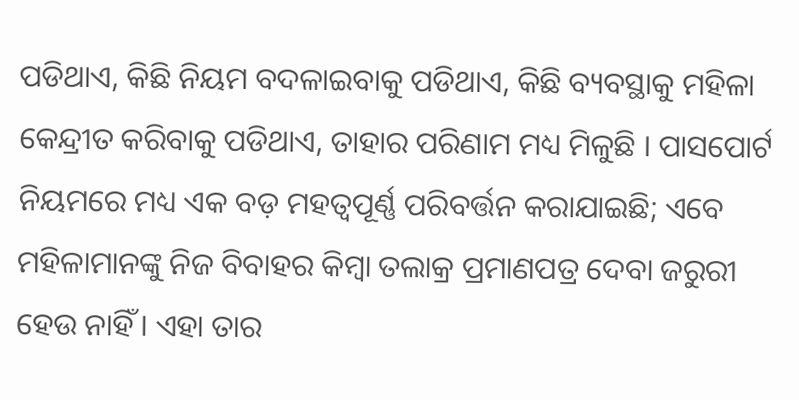ପଡିଥାଏ, କିଛି ନିୟମ ବଦଳାଇବାକୁ ପଡିଥାଏ, କିଛି ବ୍ୟବସ୍ଥାକୁ ମହିଳା କେନ୍ଦ୍ରୀତ କରିବାକୁ ପଡିଥାଏ, ତାହାର ପରିଣାମ ମଧ୍ୟ ମିଳୁଛି । ପାସପୋର୍ଟ ନିୟମରେ ମଧ୍ୟ ଏକ ବଡ଼ ମହତ୍ୱପୂର୍ଣ୍ଣ ପରିବର୍ତ୍ତନ କରାଯାଇଛି; ଏବେ ମହିଳାମାନଙ୍କୁ ନିଜ ବିବାହର କିମ୍ବା ତଲାକ୍ର ପ୍ରମାଣପତ୍ର ଦେବା ଜରୁରୀ ହେଉ ନାହିଁ । ଏହା ତାର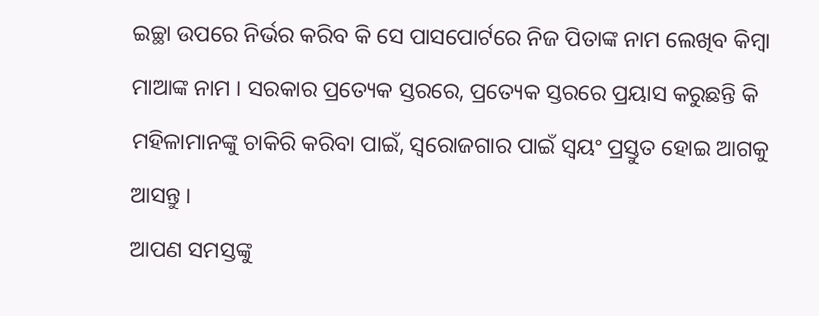ଇଚ୍ଛା ଉପରେ ନିର୍ଭର କରିବ କି ସେ ପାସପୋର୍ଟରେ ନିଜ ପିତାଙ୍କ ନାମ ଲେଖିବ କିମ୍ବା ମାଆଙ୍କ ନାମ । ସରକାର ପ୍ରତ୍ୟେକ ସ୍ତରରେ, ପ୍ରତ୍ୟେକ ସ୍ତରରେ ପ୍ରୟାସ କରୁଛନ୍ତି କି ମହିଳାମାନଙ୍କୁ ଚାକିରି କରିବା ପାଇଁ, ସ୍ୱରୋଜଗାର ପାଇଁ ସ୍ୱୟଂ ପ୍ରସ୍ତୁତ ହୋଇ ଆଗକୁ ଆସନ୍ତୁ ।
ଆପଣ ସମସ୍ତଙ୍କୁ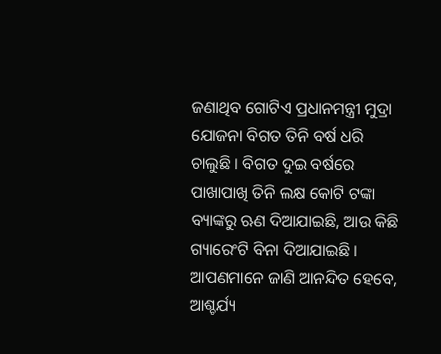ଜଣାଥିବ ଗୋଟିଏ ପ୍ରଧାନମନ୍ତ୍ରୀ ମୁଦ୍ରା ଯୋଜନା ବିଗତ ତିନି ବର୍ଷ ଧରି ଚାଲୁଛି । ବିଗତ ଦୁଇ ବର୍ଷରେ ପାଖାପାଖି ତିନି ଲକ୍ଷ କୋଟି ଟଙ୍କା ବ୍ୟାଙ୍କରୁ ଋଣ ଦିଆଯାଇଛି, ଆଉ କିଛି ଗ୍ୟାରେଂଟି ବିନା ଦିଆଯାଇଛି । ଆପଣମାନେ ଜାଣି ଆନନ୍ଦିତ ହେବେ, ଆଶ୍ଚର୍ଯ୍ୟ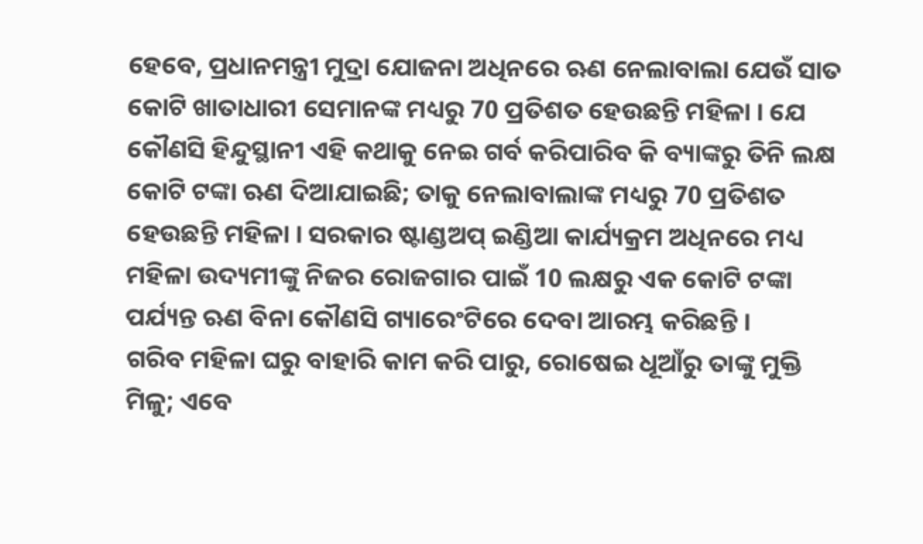ହେବେ, ପ୍ରଧାନମନ୍ତ୍ରୀ ମୁଦ୍ରା ଯୋଜନା ଅଧିନରେ ଋଣ ନେଲାବାଲା ଯେଉଁ ସାତ କୋଟି ଖାତାଧାରୀ ସେମାନଙ୍କ ମଧ୍ୟରୁ 70 ପ୍ରତିଶତ ହେଉଛନ୍ତି ମହିଳା । ଯେ କୌଣସି ହିନ୍ଦୁସ୍ଥାନୀ ଏହି କଥାକୁ ନେଇ ଗର୍ବ କରିପାରିବ କି ବ୍ୟାଙ୍କରୁ ତିନି ଲକ୍ଷ କୋଟି ଟଙ୍କା ଋଣ ଦିଆଯାଇଛି; ତାକୁ ନେଲାବାଲାଙ୍କ ମଧ୍ୟରୁ 70 ପ୍ରତିଶତ ହେଉଛନ୍ତି ମହିଳା । ସରକାର ଷ୍ଟାଣ୍ଡଅପ୍ ଇଣ୍ଡିଆ କାର୍ଯ୍ୟକ୍ରମ ଅଧିନରେ ମଧ୍ୟ ମହିଳା ଉଦ୍ୟମୀଙ୍କୁ ନିଜର ରୋଜଗାର ପାଇଁ 10 ଲକ୍ଷରୁ ଏକ କୋଟି ଟଙ୍କା ପର୍ଯ୍ୟନ୍ତ ଋଣ ବିନା କୌଣସି ଗ୍ୟାରେଂଟିରେ ଦେବା ଆରମ୍ଭ କରିଛନ୍ତି ।
ଗରିବ ମହିଳା ଘରୁ ବାହାରି କାମ କରି ପାରୁ, ରୋଷେଇ ଧୂଆଁରୁ ତାଙ୍କୁ ମୁକ୍ତି ମିଳୁ; ଏବେ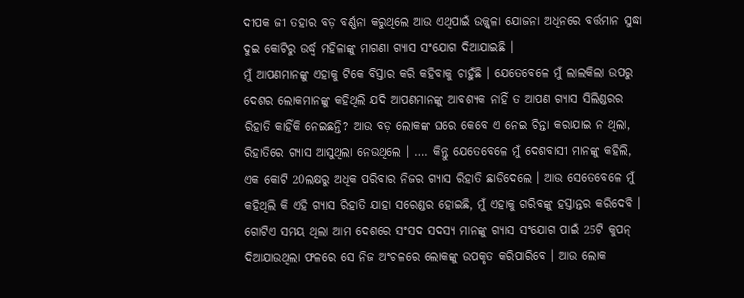ଦୀପକ ଜୀ ତହାର ବଡ଼ ବର୍ଣ୍ଣନା କରୁଥିଲେ ଆଉ ଏଥିପାଇଁ ଉଜ୍ଜ୍ୱଳା ଯୋଜନା ଅଧିନରେ ବର୍ତ୍ତମାନ ସୁଦ୍ଧା ଦୁଇ କୋଟିରୁ ଉର୍ଦ୍ଧ୍ଵ ମହିଳାଙ୍କୁ ମାଗଣା ଗ୍ୟାସ ସଂଯୋଗ ଦିଆଯାଇଛି ।
ମୁଁ ଆପଣମାନଙ୍କୁ ଏହାକୁ ଟିକେ ବିସ୍ତାର କରି କହିବାକୁ ଚାହୁଁଛି । ଯେତେବେଳେ ମୁଁ ଲାଲକିଲା ଉପରୁ ଦେଶର ଲୋକମାନଙ୍କୁ କହିଥିଲି ଯଦି ଆପଣମାନଙ୍କୁ ଆବଶ୍ୟକ ନାହିଁ ତ ଆପଣ ଗ୍ୟାସ ସିଲିଣ୍ଡରର ରିହାତି କାହିଁକି ନେଇଛନ୍ତି? ଆଉ ବଡ଼ ଲୋକଙ୍କ ଘରେ କେବେ ଏ ନେଇ ଚିନ୍ତା କରାଯାଇ ନ ଥିଲା, ରିହାତିରେ ଗ୍ୟାସ ଆସୁଥିଲା ନେଉଥିଲେ । …. କିନ୍ତୁ ଯେତେବେଳେ ମୁଁ ଦେଶବାସୀ ମାନଙ୍କୁ କହିଲି, ଏକ କୋଟି 20ଲକ୍ଷରୁ ଅଧିକ ପରିବାର ନିଜର ଗ୍ୟାସ ରିହାତି ଛାଡିଦେଲେ । ଆଉ ସେତେବେଳେ ମୁଁ କହିଥିଲି କି ଏହି ଗ୍ୟାସ ରିହାତି ଯାହା ସରେଣ୍ଡର ହୋଇଛି, ମୁଁ ଏହାକୁ ଗରିବଙ୍କୁ ହସ୍ତାନ୍ତର କରିଦେବି ।
ଗୋଟିଏ ସମୟ ଥିଲା ଆମ ଦେଶରେ ସଂସଦ ସଦସ୍ୟ ମାନଙ୍କୁ ଗ୍ୟାସ ସଂଯୋଗ ପାଇଁ 25ଟି କୁପନ୍ ଦିଆଯାଉଥିଲା ଫଳରେ ସେ ନିଜ ଅଂଚଳରେ ଲୋକଙ୍କୁ ଉପକୃତ କରିପାରିବେ । ଆଉ ଲୋକ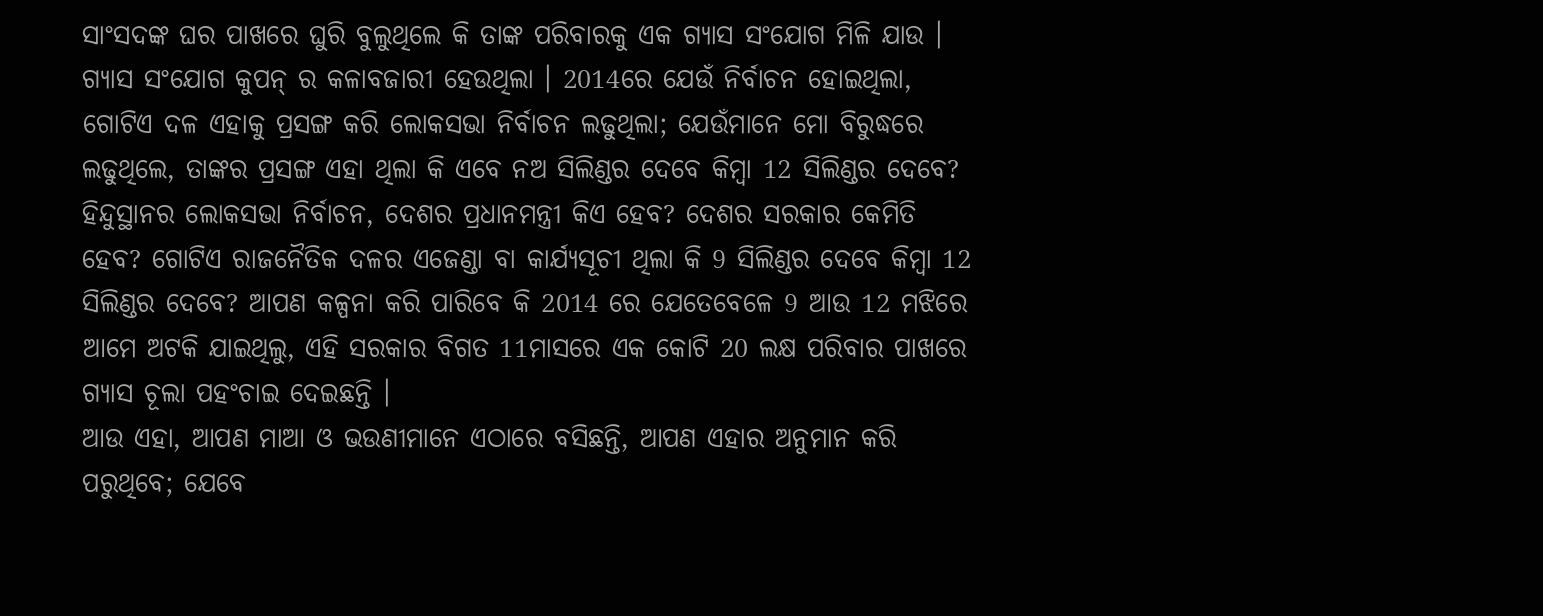ସାଂସଦଙ୍କ ଘର ପାଖରେ ଘୁରି ବୁଲୁଥିଲେ କି ତାଙ୍କ ପରିବାରକୁ ଏକ ଗ୍ୟାସ ସଂଯୋଗ ମିଳି ଯାଉ । ଗ୍ୟାସ ସଂଯୋଗ କୁପନ୍ ର କଳାବଜାରୀ ହେଉଥିଲା । 2014ରେ ଯେଉଁ ନିର୍ବାଚନ ହୋଇଥିଲା, ଗୋଟିଏ ଦଳ ଏହାକୁ ପ୍ରସଙ୍ଗ କରି ଲୋକସଭା ନିର୍ବାଚନ ଲଢୁଥିଲା; ଯେଉଁମାନେ ମୋ ବିରୁଦ୍ଧରେ ଲଢୁଥିଲେ, ତାଙ୍କର ପ୍ରସଙ୍ଗ ଏହା ଥିଲା କି ଏବେ ନଅ ସିଲିଣ୍ଡର ଦେବେ କିମ୍ବା 12 ସିଲିଣ୍ଡର ଦେବେ? ହିନ୍ଦୁସ୍ଥାନର ଲୋକସଭା ନିର୍ବାଚନ, ଦେଶର ପ୍ରଧାନମନ୍ତ୍ରୀ କିଏ ହେବ? ଦେଶର ସରକାର କେମିତି ହେବ? ଗୋଟିଏ ରାଜନୈତିକ ଦଳର ଏଜେଣ୍ଡା ବା କାର୍ଯ୍ୟସୂଚୀ ଥିଲା କି 9 ସିଲିଣ୍ଡର ଦେବେ କିମ୍ବା 12 ସିଲିଣ୍ଡର ଦେବେ? ଆପଣ କଳ୍ପନା କରି ପାରିବେ କି 2014 ରେ ଯେତେବେଳେ 9 ଆଉ 12 ମଝିରେ ଆମେ ଅଟକି ଯାଇଥିଲୁ, ଏହି ସରକାର ବିଗତ 11ମାସରେ ଏକ କୋଟି 20 ଲକ୍ଷ ପରିବାର ପାଖରେ ଗ୍ୟାସ ଚୂଲା ପହଂଚାଇ ଦେଇଛନ୍ତି ।
ଆଉ ଏହା, ଆପଣ ମାଆ ଓ ଭଉଣୀମାନେ ଏଠାରେ ବସିଛନ୍ତି, ଆପଣ ଏହାର ଅନୁମାନ କରି ପରୁଥିବେ; ଯେବେ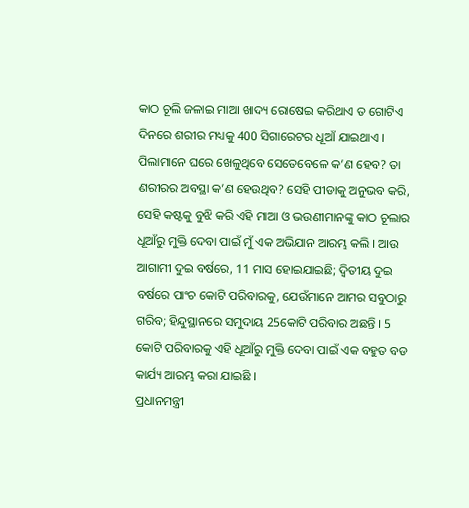କାଠ ଚୂଲି ଜଳାଇ ମାଆ ଖାଦ୍ୟ ରୋଷେଇ କରିଥାଏ ତ ଗୋଟିଏ ଦିନରେ ଶରୀର ମଧ୍ୟକୁ 400 ସିଗାରେଟର ଧୂଆଁ ଯାଇଥାଏ । ପିଲାମାନେ ଘରେ ଖେଳୁଥିବେ ସେତେବେଳେ କ’ଣ ହେବ? ତା ଣରୀରର ଅବସ୍ଥା କ’ଣ ହେଉଥିବ? ସେହି ପୀଡାକୁ ଅନୁଭବ କରି, ସେହି କଷ୍ଟକୁ ବୁଝି କରି ଏହି ମାଆ ଓ ଭଉଣୀମାନଙ୍କୁ କାଠ ଚୂଲାର ଧୂଆଁରୁ ମୁକ୍ତି ଦେବା ପାଇଁ ମୁଁ ଏକ ଅଭିଯାନ ଆରମ୍ଭ କଲି । ଆଉ ଆଗାମୀ ଦୁଇ ବର୍ଷରେ, 11 ମାସ ହୋଇଯାଇଛି; ଦ୍ୱିତୀୟ ଦୁଇ ବର୍ଷରେ ପାଂଚ କୋଟି ପରିବାରକୁ, ଯେଉଁମାନେ ଆମର ସବୁଠାରୁ ଗରିବ; ହିନ୍ଦୁସ୍ଥାନରେ ସମୁଦାୟ 25କୋଟି ପରିବାର ଅଛନ୍ତି । 5 କୋଟି ପରିବାରକୁ ଏହି ଧୂଆଁରୁ ମୁକ୍ତି ଦେବା ପାଇଁ ଏକ ବହୁତ ବଡ କାର୍ଯ୍ୟ ଆରମ୍ଭ କରା ଯାଇଛି ।
ପ୍ରଧାନମନ୍ତ୍ରୀ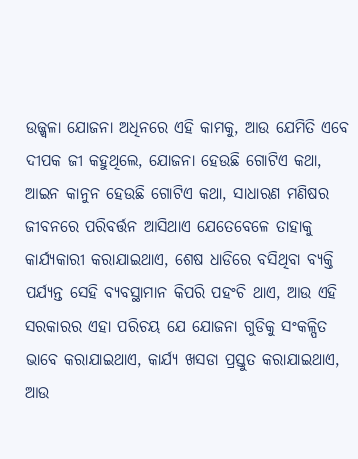ଉଜ୍ଜ୍ୱଳା ଯୋଜନା ଅଧିନରେ ଏହି କାମକୁ, ଆଉ ଯେମିତି ଏବେ ଦୀପକ ଜୀ କହୁଥିଲେ, ଯୋଜନା ହେଉଛି ଗୋଟିଏ କଥା, ଆଇନ କାନୁନ ହେଉଛି ଗୋଟିଏ କଥା, ସାଧାରଣ ମଣିଷର ଜୀବନରେ ପରିବର୍ତ୍ତନ ଆସିଥାଏ ଯେତେବେଳେ ତାହାକୁ କାର୍ଯ୍ୟକାରୀ କରାଯାଇଥାଏ, ଶେଷ ଧାଡିରେ ବସିଥିବା ବ୍ୟକ୍ତି ପର୍ଯ୍ୟନ୍ତ ସେହି ବ୍ୟବସ୍ଥାମାନ କିପରି ପହଂଚି ଥାଏ, ଆଉ ଏହି ସରକାରର ଏହା ପରିଚୟ ଯେ ଯୋଜନା ଗୁଡିକୁ ସଂକଳ୍ପିତ ଭାବେ କରାଯାଇଥାଏ, କାର୍ଯ୍ୟ ଖସଡା ପ୍ରସ୍ତୁତ କରାଯାଇଥାଏ, ଆଉ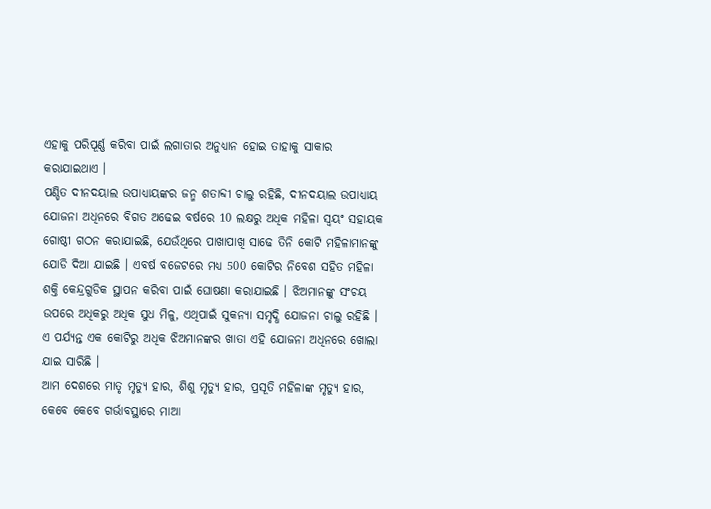ଏହାକୁ ପରିପୂର୍ଣ୍ଣ କରିବା ପାଇଁ ଲଗାତାର ଅନୁଧ୍ୟାନ ହୋଇ ତାହାକୁ ସାକାର କରାଯାଇଥାଏ ।
ପଣ୍ଡିତ ଦୀନଦୟାଲ ଉପାଧ୍ୟାୟଙ୍କର ଜନ୍ମ ଶତାବ୍ଦୀ ଚାଲୁ ରହିଛି, ଦୀନଦୟାଲ ଉପାଧ୍ୟାୟ ଯୋଜନା ଅଧିନରେ ବିଗତ ଅଢେଇ ବର୍ଷରେ 10 ଲକ୍ଷରୁ ଅଧିକ ମହିଳା ସ୍ୱୟଂ ସହାୟକ ଗୋଷ୍ଠୀ ଗଠନ କରାଯାଇଛି, ଯେଉଁଥିରେ ପାଖାପାଖି ସାଢେ ତିନି କୋଟି ମହିଳାମାନଙ୍କୁ ଯୋଡି ଦିଆ ଯାଇଛି । ଏବର୍ଷ ବଜେଟରେ ମଧ୍ୟ 500 କୋଟିର ନିବେଶ ସହିତ ମହିଳା ଶକ୍ତି କେନ୍ଦ୍ରଗୁଡିକ ସ୍ଥାପନ କରିବା ପାଇଁ ଘୋଷଣା କରାଯାଇଛି । ଝିଅମାନଙ୍କୁ ସଂଚୟ ଉପରେ ଅଧିକରୁ ଅଧିକ ସୁଧ ମିଳୁ, ଏଥିପାଇଁ ସୁକନ୍ୟା ସମୃଦ୍ଧି ଯୋଜନା ଚାଲୁ ରହିଛି । ଏ ପର୍ଯ୍ୟନ୍ତ ଏକ କୋଟିରୁ ଅଧିକ ଝିଅମାନଙ୍କର ଖାତା ଏହି ଯୋଜନା ଅଧିନରେ ଖୋଲା ଯାଇ ସାରିଛି ।
ଆମ ଦେଶରେ ମାତୃ ମୃତ୍ୟୁ ହାର, ଶିଶୁ ମୃତ୍ୟୁ ହାର, ପ୍ରସୂତି ମହିଳାଙ୍କ ମୃତ୍ୟୁ ହାର, କେବେ କେବେ ଗର୍ଭାବସ୍ଥାରେ ମାଆ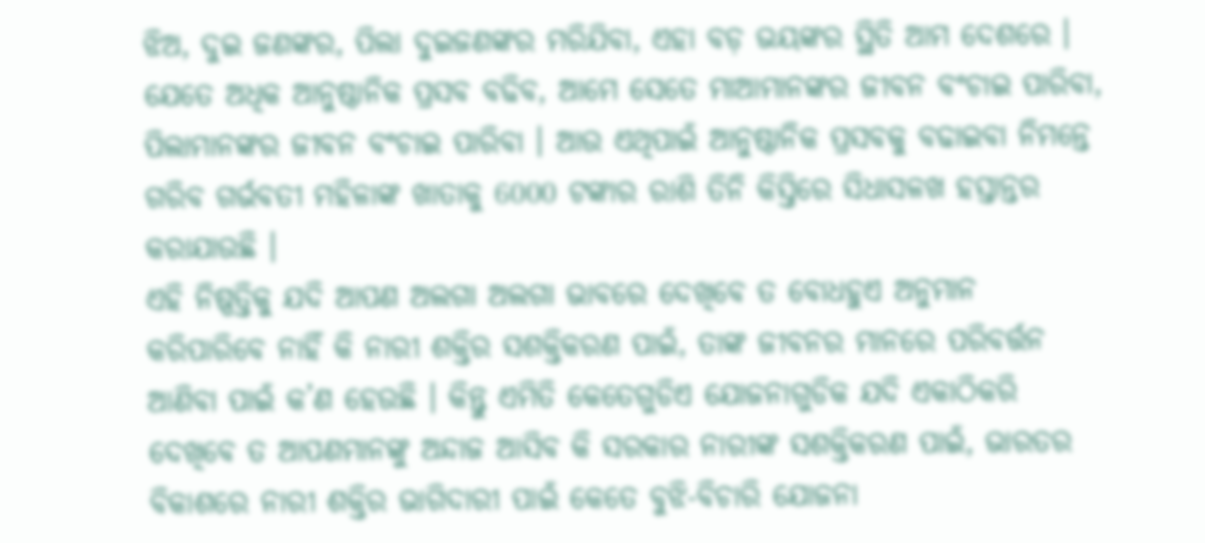ଝିଅ, ଦୁଇ ଜଣଙ୍କର, ପିଲା ଦୁଇଜଣଙ୍କର ମରିଯିବା, ଏହା ବଡ଼ ଭୟଙ୍କର ସ୍ଥିତି ଆମ ଦେଶରେ । ଯେତେ ଅଧିକ ଆନୁଷ୍ଠାନିକ ପ୍ରସବ ବଢିବ, ଆମେ ସେତେ ମାଆମାନଙ୍କର ଜୀବନ ବଂଚାଇ ପାରିବା, ପିଲାମାନଙ୍କର ଜୀବନ ବଂଚାଇ ପାରିବା । ଆଉ ଏଥିପାଇଁ ଆନୁଷ୍ଠାନିକ ପ୍ରସବକୁ ବଢାଇବା ନିମନ୍ତେ ଗରିବ ଗର୍ଭବତୀ ମହିଳାଙ୍କ ଖାତାକୁ 6000 ଟଙ୍କାର ରାଶି ତିନି କିସ୍ତିରେ ସିଧାସଳଖ ହସ୍ତାନ୍ତର କରାଯାଉଛି ।
ଏହି ନିଷ୍ପତ୍ତିକୁ ଯଦି ଆପଣ ଅଲଗା ଅଲଗା ଭାବରେ ଦେଖିବେ ତ ବୋଧହୁଏ ଅନୁମାନ କରିପାରିବେ ନାହିଁ କି ନାରୀ ଶକ୍ତିର ସଶକ୍ତିକରଣ ପାଇଁ, ତାଙ୍କ ଜୀବନର ମାନରେ ପରିବର୍ତ୍ତନ ଆଣିବା ପାଇଁ କ’ଣ ହେଉଛି । କିନ୍ତୁ ଏମିତି କେତେଗୁଡିଏ ଯୋଜନାଗୁଡିକ ଯଦି ଏକାଠିକରି ଦେଖିବେ ତ ଆପଣମାନଙ୍କୁ ଅନ୍ଦାଜ ଆସିବ କି ସରକାର ନାରୀଙ୍କ ସଶକ୍ତିକରଣ ପାଇଁ, ଭାରତର ବିକାଶରେ ନାରୀ ଶକ୍ତିର ଭାଗିଦାରୀ ପାଇଁ କେତେ ବୁଝି-ବିଚାରି ଯୋଜନା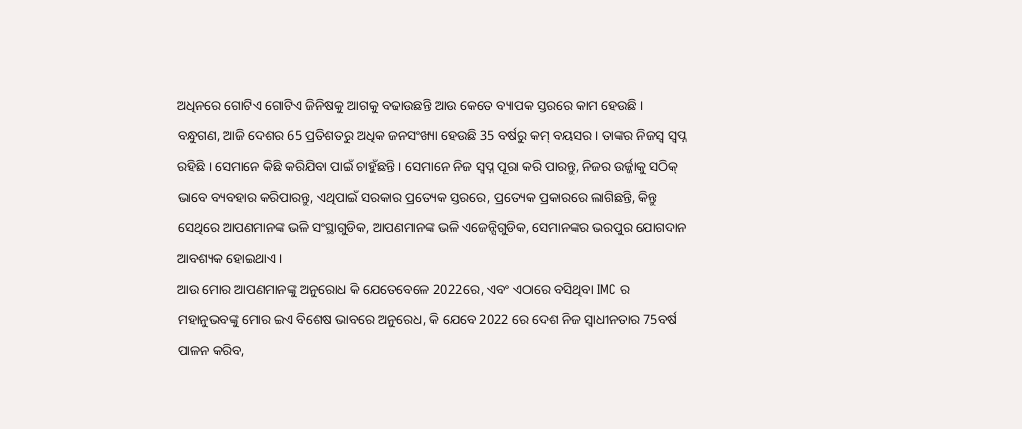ଅଧିନରେ ଗୋଟିଏ ଗୋଟିଏ ଜିନିଷକୁ ଆଗକୁ ବଢାଉଛନ୍ତି ଆଉ କେତେ ବ୍ୟାପକ ସ୍ତରରେ କାମ ହେଉଛି ।
ବନ୍ଧୁଗଣ, ଆଜି ଦେଶର 65 ପ୍ରତିଶତରୁ ଅଧିକ ଜନସଂଖ୍ୟା ହେଉଛି 35 ବର୍ଷରୁ କମ୍ ବୟସର । ତାଙ୍କର ନିଜସ୍ୱ ସ୍ୱପ୍ନ ରହିଛି । ସେମାନେ କିଛି କରିଯିବା ପାଇଁ ଚାହୁଁଛନ୍ତି । ସେମାନେ ନିଜ ସ୍ୱପ୍ନ ପୂରା କରି ପାରନ୍ତୁ, ନିଜର ଉର୍ଜ୍ଜାକୁ ସଠିକ୍ ଭାବେ ବ୍ୟବହାର କରିପାରନ୍ତୁ, ଏଥିପାଇଁ ସରକାର ପ୍ରତ୍ୟେକ ସ୍ତରରେ, ପ୍ରତ୍ୟେକ ପ୍ରକାରରେ ଲାଗିଛନ୍ତି, କିନ୍ତୁ ସେଥିରେ ଆପଣମାନଙ୍କ ଭଳି ସଂସ୍ଥାଗୁଡିକ, ଆପଣମାନଙ୍କ ଭଳି ଏଜେନ୍ସିଗୁଡିକ, ସେମାନଙ୍କର ଭରପୁର ଯୋଗଦାନ ଆବଶ୍ୟକ ହୋଇଥାଏ ।
ଆଉ ମୋର ଆପଣମାନଙ୍କୁ ଅନୁରୋଧ କି ଯେତେବେଳେ 2022ରେ, ଏବଂ ଏଠାରେ ବସିଥିବା IMC ର ମହାନୁଭବଙ୍କୁ ମୋର ଇଏ ବିଶେଷ ଭାବରେ ଅନୁରେଧ, କି ଯେବେ 2022 ରେ ଦେଶ ନିଜ ସ୍ୱାଧୀନତାର 75ବର୍ଷ ପାଳନ କରିବ,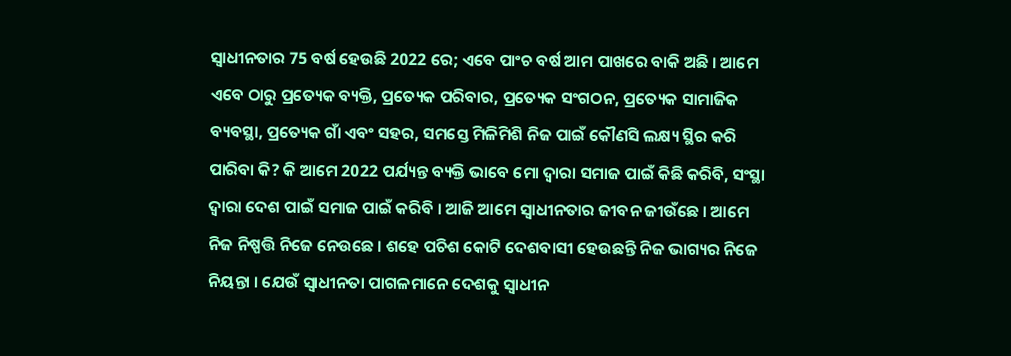ସ୍ୱାଧୀନତାର 75 ବର୍ଷ ହେଉଛି 2022 ରେ; ଏବେ ପାଂଚ ବର୍ଷ ଆମ ପାଖରେ ବାକି ଅଛି । ଆମେ ଏବେ ଠାରୁ ପ୍ରତ୍ୟେକ ବ୍ୟକ୍ତି, ପ୍ରତ୍ୟେକ ପରିବାର, ପ୍ରତ୍ୟେକ ସଂଗଠନ, ପ୍ରତ୍ୟେକ ସାମାଜିକ ବ୍ୟବସ୍ଥା, ପ୍ରତ୍ୟେକ ଗାଁ ଏବଂ ସହର, ସମସ୍ତେ ମିଳିମିଶି ନିଜ ପାଇଁ କୌଣସି ଲକ୍ଷ୍ୟ ସ୍ଥିର କରି ପାରିବା କି? କି ଆମେ 2022 ପର୍ଯ୍ୟନ୍ତ ବ୍ୟକ୍ତି ଭାବେ ମୋ ଦ୍ୱାରା ସମାଜ ପାଇଁ କିଛି କରିବି, ସଂସ୍ଥା ଦ୍ୱାରା ଦେଶ ପାଇଁ ସମାଜ ପାଇଁ କରିବି । ଆଜି ଆମେ ସ୍ୱାଧୀନତାର ଜୀବନ ଜୀଉଁଛେ । ଆମେ ନିଜ ନିଷ୍ପତ୍ତି ନିଜେ ନେଉଛେ । ଶହେ ପଚିଶ କୋଟି ଦେଶବାସୀ ହେଉଛନ୍ତି ନିଜ ଭାଗ୍ୟର ନିଜେ ନିୟନ୍ତା । ଯେଉଁ ସ୍ୱାଧୀନତା ପାଗଳମାନେ ଦେଶକୁ ସ୍ୱାଧୀନ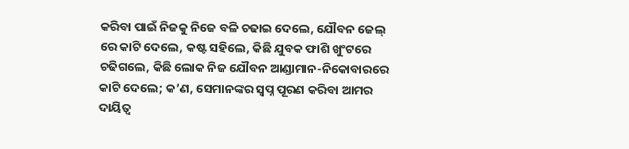କରିବା ପାଇଁ ନିଜକୁ ନିଜେ ବଳି ଚଢାଇ ଦେଲେ, ଯୌବନ ଜେଲ୍ ରେ କାଟି ଦେଲେ, କଷ୍ଟ ସହିଲେ, କିଛି ଯୁବକ ଫାଶି ଖୁଂଟରେ ଚଢିଗଲେ, କିଛି ଲୋକ ନିଜ ଯୌବନ ଆଣ୍ଡାମାନ-ନିକୋବାରରେ କାଟି ଦେଲେ; କ’ଣ, ସେମାନଙ୍କର ସ୍ୱପ୍ନ ପୂରଣ କରିବା ଆମର ଦାୟିତ୍ୱ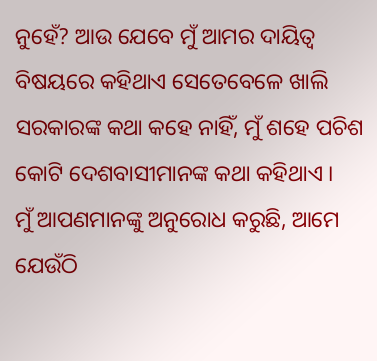ନୁହେଁ? ଆଉ ଯେବେ ମୁଁ ଆମର ଦାୟିତ୍ୱ ବିଷୟରେ କହିଥାଏ ସେତେବେଳେ ଖାଲି ସରକାରଙ୍କ କଥା କହେ ନାହିଁ, ମୁଁ ଶହେ ପଚିଶ କୋଟି ଦେଶବାସୀମାନଙ୍କ କଥା କହିଥାଏ ।
ମୁଁ ଆପଣମାନଙ୍କୁ ଅନୁରୋଧ କରୁଛି, ଆମେ ଯେଉଁଠି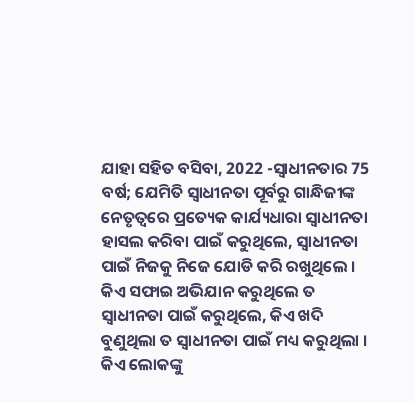ଯାହା ସହିତ ବସିବା, 2022 -ସ୍ୱାଧୀନତାର 75 ବର୍ଷ; ଯେମିତି ସ୍ୱାଧୀନତା ପୂର୍ବରୁ ଗାନ୍ଧିଜୀଙ୍କ ନେତୃତ୍ୱରେ ପ୍ରତ୍ୟେକ କାର୍ଯ୍ୟଧାରା ସ୍ୱାଧୀନତା ହାସଲ କରିବା ପାଇଁ କରୁଥିଲେ, ସ୍ୱାଧୀନତା ପାଇଁ ନିଜକୁ ନିଜେ ଯୋଡି କରି ରଖୁଥିଲେ । କିଏ ସଫାଇ ଅଭିଯାନ କରୁଥିଲେ ତ ସ୍ୱାଧୀନତା ପାଇଁ କରୁଥିଲେ, କିଏ ଖଦି ବୁଣୁଥିଲା ତ ସ୍ୱାଧୀନତା ପାଇଁ ମଧ୍ୟ କରୁଥିଲା । କିଏ ଲୋକଙ୍କୁ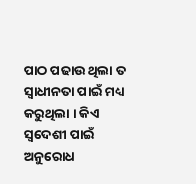ପାଠ ପଢାଉ ଥିଲା ତ ସ୍ୱାଧୀନତା ପାଇଁ ମଧ୍ୟ କରୁଥିଲା । କିଏ ସ୍ୱଦେଶୀ ପାଇଁ ଅନୁରୋଧ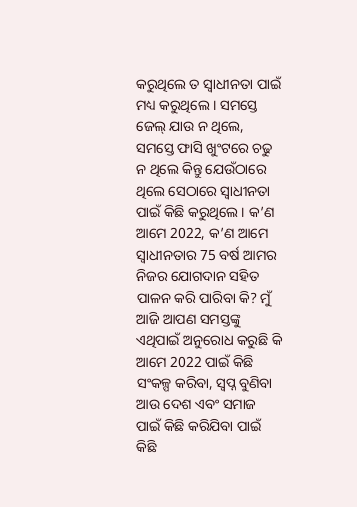କରୁଥିଲେ ତ ସ୍ୱାଧୀନତା ପାଇଁ ମଧ୍ୟ କରୁଥିଲେ । ସମସ୍ତେ ଜେଲ୍ ଯାଉ ନ ଥିଲେ, ସମସ୍ତେ ଫାସି ଖୁଂଟରେ ଚଢୁ ନ ଥିଲେ କିନ୍ତୁ ଯେଉଁଠାରେ ଥିଲେ ସେଠାରେ ସ୍ୱାଧୀନତା ପାଇଁ କିଛି କରୁଥିଲେ । କ’ଣ ଆମେ 2022, କ’ଣ ଆମେ ସ୍ୱାଧୀନତାର 75 ବର୍ଷ ଆମର ନିଜର ଯୋଗଦାନ ସହିତ ପାଳନ କରି ପାରିବା କି? ମୁଁ ଆଜି ଆପଣ ସମସ୍ତଙ୍କୁ ଏଥିପାଇଁ ଅନୁରୋଧ କରୁଛି କି ଆମେ 2022 ପାଇଁ କିଛି ସଂକଳ୍ପ କରିବା, ସ୍ୱପ୍ନ ବୁଣିବା ଆଉ ଦେଶ ଏବଂ ସମାଜ ପାଇଁ କିଛି କରିଯିବା ପାଇଁ କିଛି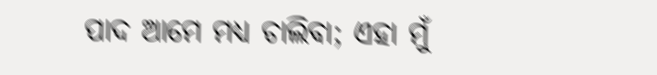ପାଦ ଆମେ ମଧ୍ୟ ଚାଲିବା; ଏହା ମୁଁ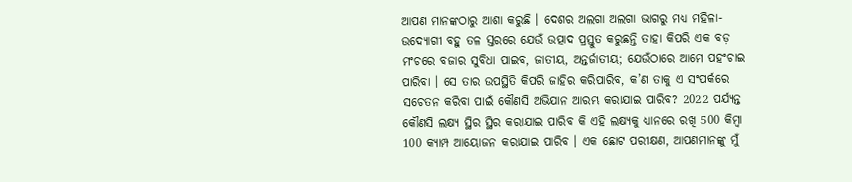ଆପଣ ମାନଙ୍କଠାରୁ ଆଶା କରୁଛି । ଦେଶର ଅଲଗା ଅଲଗା ଭାଗରୁ ମଧ୍ୟ ମହିଳା-ଉଦ୍ୟୋଗୀ ବହୁ ତଳ ସ୍ତରରେ ଯେଉଁ ଉତ୍ପାଦ ପ୍ରସ୍ତୁତ କରୁଛନ୍ତି ତାହା କିପରି ଏକ ବଡ଼ ମଂଚରେ ବଜାର ସୁବିଧା ପାଇବ, ଜାତୀୟ, ଅନ୍ତର୍ଜାତୀୟ; ଯେଉଁଠାରେ ଆମେ ପହଂଚାଇ ପାରିବା । ସେ ତାର ଉପସ୍ଥିତି କିପରି ଜାହିର କରିପାରିବ, କ’ଣ ତାକୁ ଏ ସଂପର୍କରେ ସଚେତନ କରିବା ପାଇଁ କୌଣସି ଅଭିଯାନ ଆରମ୍ଭ କରାଯାଇ ପାରିବ? 2022 ପର୍ଯ୍ୟନ୍ତ କୌଣସି ଲକ୍ଷ୍ୟ ସ୍ଥିର ସ୍ଥିର କରାଯାଇ ପାରିବ କି ଏହି ଲକ୍ଷ୍ୟକୁ ଧ୍ୟାନରେ ରଖି 500 କିମ୍ବା 100 କ୍ୟାମ୍ପ ଆୟୋଜନ କରାଯାଇ ପାରିବ । ଏକ ଛୋଟ ପରୀକ୍ଷଣ, ଆପଣମାନଙ୍କୁ ମୁଁ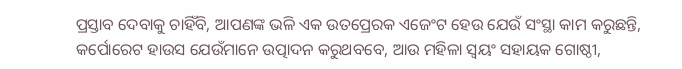ପ୍ରସ୍ତାବ ଦେବାକୁ ଚାହିଁବି, ଆପଣଙ୍କ ଭଳି ଏକ ଉତପ୍ରେରକ ଏଜେଂଟ ହେଉ ଯେଉଁ ସଂସ୍ଥା କାମ କରୁଛନ୍ତି, କର୍ପୋରେଟ ହାଉସ ଯେଉଁମାନେ ଉତ୍ପାଦନ କରୁଥବବେ, ଆଉ ମହିଳା ସ୍ୱୟଂ ସହାୟକ ଗୋଷ୍ଠୀ,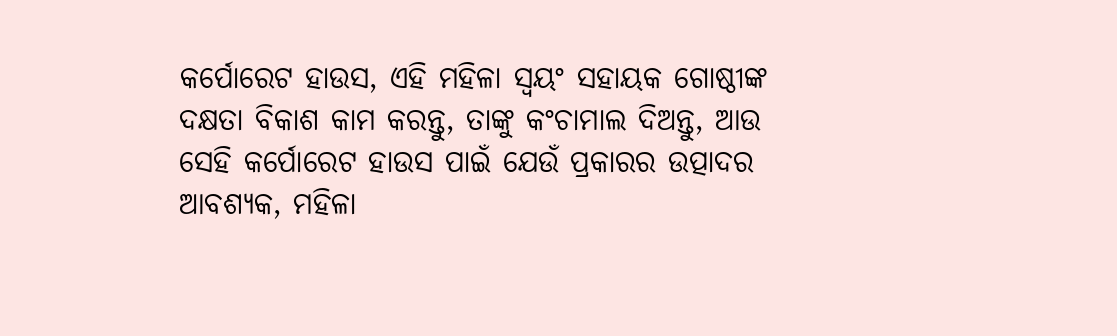କର୍ପୋରେଟ ହାଉସ, ଏହି ମହିଳା ସ୍ୱୟଂ ସହାୟକ ଗୋଷ୍ଠୀଙ୍କ ଦକ୍ଷତା ବିକାଶ କାମ କରନ୍ତୁ, ତାଙ୍କୁ କଂଚାମାଲ ଦିଅନ୍ତୁ, ଆଉ ସେହି କର୍ପୋରେଟ ହାଉସ ପାଇଁ ଯେଉଁ ପ୍ରକାରର ଉତ୍ପାଦର ଆବଶ୍ୟକ, ମହିଳା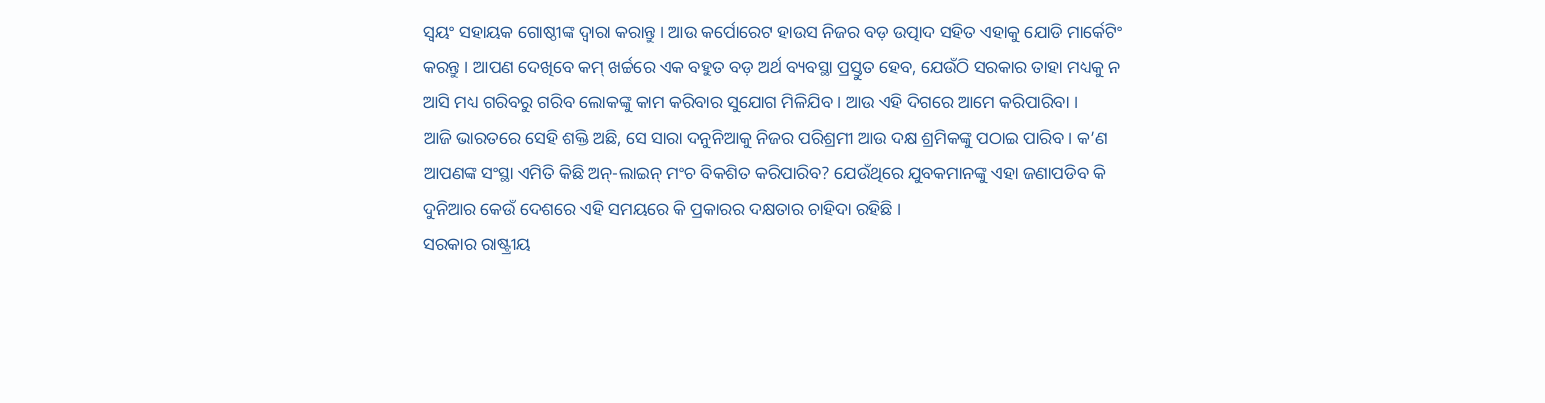ସ୍ୱୟଂ ସହାୟକ ଗୋଷ୍ଠୀଙ୍କ ଦ୍ୱାରା କରାନ୍ତୁ । ଆଉ କର୍ପୋରେଟ ହାଉସ ନିଜର ବଡ଼ ଉତ୍ପାଦ ସହିତ ଏହାକୁ ଯୋଡି ମାର୍କେଟିଂ କରନ୍ତୁ । ଆପଣ ଦେଖିବେ କମ୍ ଖର୍ଚ୍ଚରେ ଏକ ବହୁତ ବଡ଼ ଅର୍ଥ ବ୍ୟବସ୍ଥା ପ୍ରସ୍ତୁତ ହେବ, ଯେଉଁଠି ସରକାର ତାହା ମଧ୍ୟକୁ ନ ଆସି ମଧ୍ୟ ଗରିବରୁ ଗରିବ ଲୋକଙ୍କୁ କାମ କରିବାର ସୁଯୋଗ ମିଳିଯିବ । ଆଉ ଏହି ଦିଗରେ ଆମେ କରିପାରିବା ।
ଆଜି ଭାରତରେ ସେହି ଶକ୍ତି ଅଛି, ସେ ସାରା ଦନୁନିଆକୁ ନିଜର ପରିଶ୍ରମୀ ଆଉ ଦକ୍ଷ ଶ୍ରମିକଙ୍କୁ ପଠାଇ ପାରିବ । କ’ଣ ଆପଣଙ୍କ ସଂସ୍ଥା ଏମିତି କିଛି ଅନ୍-ଲାଇନ୍ ମଂଚ ବିକଶିତ କରିପାରିବ? ଯେଉଁଥିରେ ଯୁବକମାନଙ୍କୁ ଏହା ଜଣାପଡିବ କି ଦୁନିଆର କେଉଁ ଦେଶରେ ଏହି ସମୟରେ କି ପ୍ରକାରର ଦକ୍ଷତାର ଚାହିଦା ରହିଛି ।
ସରକାର ରାଷ୍ଟ୍ରୀୟ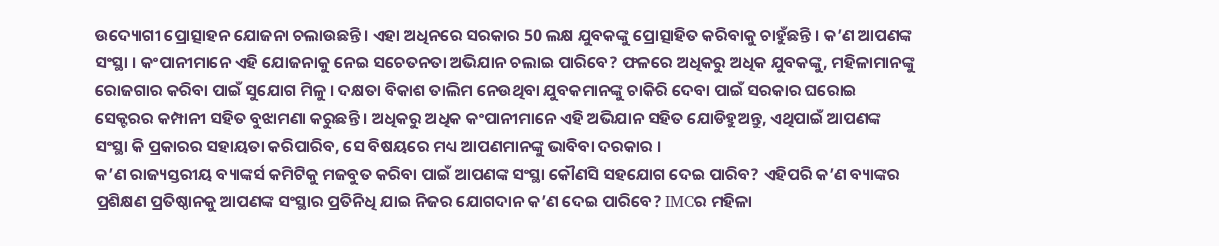ଉଦ୍ୟୋଗୀ ପ୍ରୋତ୍ସାହନ ଯୋଜନା ଚଲାଉଛନ୍ତି । ଏହା ଅଧିନରେ ସରକାର 50 ଲକ୍ଷ ଯୁବକଙ୍କୁ ପ୍ରୋତ୍ସାହିତ କରିବାକୁ ଚାହୁଁଛନ୍ତି । କ’ଣ ଆପଣଙ୍କ ସଂସ୍ଥା । କଂପାନୀମାନେ ଏହି ଯୋଜନାକୁ ନେଇ ସଚେତନତା ଅଭିଯାନ ଚଲାଇ ପାରିବେ? ଫଳରେ ଅଧିକରୁ ଅଧିକ ଯୁବକଙ୍କୁ, ମହିଳାମାନଙ୍କୁ ରୋଜଗାର କରିବା ପାଇଁ ସୁଯୋଗ ମିଳୁ । ଦକ୍ଷତା ବିକାଶ ତାଲିମ ନେଉଥିବା ଯୁବକମାନଙ୍କୁ ଚାକିରି ଦେବା ପାଇଁ ସରକାର ଘରୋଇ ସେକ୍ଟରର କମ୍ପାନୀ ସହିତ ବୁଝାମଣା କରୁଛନ୍ତି । ଅଧିକରୁ ଅଧିକ କଂପାନୀମାନେ ଏହି ଅଭିଯାନ ସହିତ ଯୋଡିହୁଅନ୍ତୁ, ଏଥିପାଇଁ ଆପଣଙ୍କ ସଂସ୍ଥା କି ପ୍ରକାରର ସହାୟତା କରିପାରିବ, ସେ ବିଷୟରେ ମଧ୍ୟ ଆପଣମାନଙ୍କୁ ଭାବିବା ଦରକାର ।
କ’ଣ ରାଜ୍ୟସ୍ତରୀୟ ବ୍ୟାଙ୍କର୍ସ କମିଟିକୁ ମଜବୁତ କରିବା ପାଇଁ ଆପଣଙ୍କ ସଂସ୍ଥା କୌଣସି ସହଯୋଗ ଦେଇ ପାରିବ? ଏହିପରି କ’ଣ ବ୍ୟାଙ୍କର ପ୍ରଶିକ୍ଷଣ ପ୍ରତିଷ୍ଠାନକୁ ଆପଣଙ୍କ ସଂସ୍ଥାର ପ୍ରତିନିଧି ଯାଇ ନିଜର ଯୋଗଦାନ କ’ଣ ଦେଇ ପାରିବେ? IMCର ମହିଳା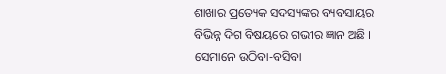ଶାଖାର ପ୍ରତ୍ୟେକ ସଦସ୍ୟଙ୍କର ବ୍ୟବସାୟର ବିଭିନ୍ନ ଦିଗ ବିଷୟରେ ଗଭୀର ଜ୍ଞାନ ଅଛି । ସେମାନେ ଉଠିବା-ବସିବା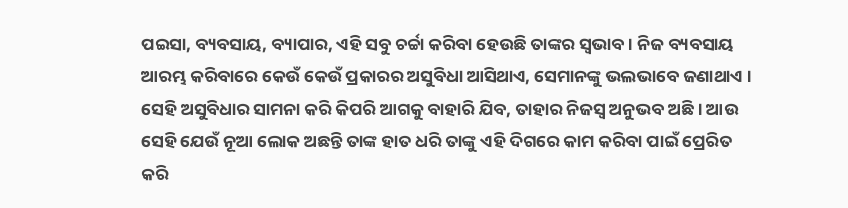ପଇସା, ବ୍ୟବସାୟ, ବ୍ୟାପାର, ଏହି ସବୁ ଚର୍ଚ୍ଚା କରିବା ହେଉଛି ତାଙ୍କର ସ୍ୱଭାବ । ନିଜ ବ୍ୟବସାୟ ଆରମ୍ଭ କରିବାରେ କେଉଁ କେଉଁ ପ୍ରକାରର ଅସୁବିଧା ଆସିଥାଏ, ସେମାନଙ୍କୁ ଭଲଭାବେ ଜଣାଥାଏ । ସେହି ଅସୁବିଧାର ସାମନା କରି କିପରି ଆଗକୁ ବାହାରି ଯିବ, ତାହାର ନିଜସ୍ୱ ଅନୁଭବ ଅଛି । ଆଉ ସେହି ଯେଉଁ ନୂଆ ଲୋକ ଅଛନ୍ତି ତାଙ୍କ ହାତ ଧରି ତାଙ୍କୁ ଏହି ଦିଗରେ କାମ କରିବା ପାଇଁ ପ୍ରେରିତ କରି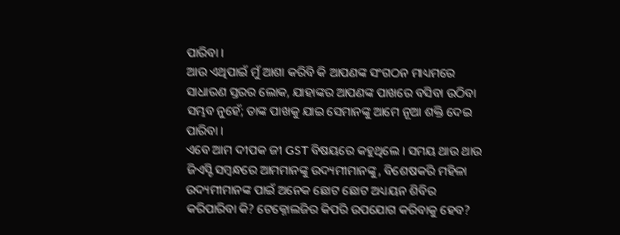ପାରିବା ।
ଆଉ ଏଥିପାଇଁ ମୁଁ ଆଶା କରିବି କି ଆପଣଙ୍କ ସଂଗଠନ ମାଧ୍ୟମରେ ସାଧାରଣ ସ୍ତରର ଲୋକ, ଯାହାଙ୍କର ଆପଣଙ୍କ ପାଖରେ ବସିବା ଉଠିବା ସମ୍ଭବ ନୁହେଁ; ତାଙ୍କ ପାଖକୁ ଯାଇ ସେମାନଙ୍କୁ ଆମେ ନୂଆ ଶକ୍ତି ଦେଇ ପାରିବା ।
ଏବେ ଆମ ଦୀପକ ଜୀ GST ବିଷୟରେ କହୁଥିଲେ । ସମୟ ଥାଉ ଥାଉ ଜିଏସ୍ଟି ସମ୍ବନ୍ଧରେ ଆମମାନଙ୍କୁ ଉଦ୍ୟମୀମାନଙ୍କୁ, ବିଶେଷକରି ମହିଳା ଉଦ୍ୟମୀମାନଙ୍କ ପାଇଁ ଅନେକ ଛୋଟ ଛୋଟ ଅଧ୍ୟୟନ ଶିବିର କରିପାରିବା କି? ଟେକ୍ନୋଲଜିର କିପରି ଉପଯୋଗ କରିବାକୁ ହେବ?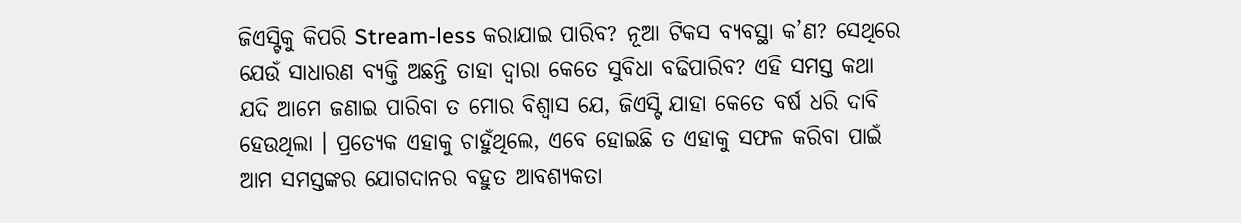ଜିଏସ୍ଟିକୁ କିପରି Stream-less କରାଯାଇ ପାରିବ? ନୂଆ ଟିକସ ବ୍ୟବସ୍ଥା କ’ଣ? ସେଥିରେ ଯେଉଁ ସାଧାରଣ ବ୍ୟକ୍ତି ଅଛନ୍ତି ତାହା ଦ୍ୱାରା କେତେ ସୁବିଧା ବଢିପାରିବ? ଏହି ସମସ୍ତ କଥା ଯଦି ଆମେ ଜଣାଇ ପାରିବା ତ ମୋର ବିଶ୍ୱାସ ଯେ, ଜିଏସ୍ଟି ଯାହା କେତେ ବର୍ଷ ଧରି ଦାବି ହେଉଥିଲା । ପ୍ରତ୍ୟେକ ଏହାକୁ ଚାହୁଁଥିଲେ, ଏବେ ହୋଇଛି ତ ଏହାକୁ ସଫଳ କରିବା ପାଇଁ ଆମ ସମସ୍ତଙ୍କର ଯୋଗଦାନର ବହୁତ ଆବଶ୍ୟକତା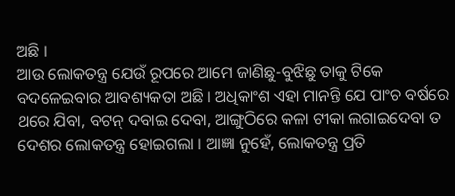ଅଛି ।
ଆଉ ଲୋକତନ୍ତ୍ର ଯେଉଁ ରୂପରେ ଆମେ ଜାଣିଛୁ-ବୁଝିଛୁ ତାକୁ ଟିକେ ବଦଳେଇବାର ଆବଶ୍ୟକତା ଅଛି । ଅଧିକାଂଶ ଏହା ମାନନ୍ତି ଯେ ପାଂଚ ବର୍ଷରେ ଥରେ ଯିବା, ବଟନ୍ ଦବାଇ ଦେବା, ଆଙ୍ଗୁଠିରେ କଳା ଟୀକା ଲଗାଇଦେବା ତ ଦେଶର ଲୋକତନ୍ତ୍ର ହୋଇଗଲା । ଆଜ୍ଞା ନୁହେଁ, ଲୋକତନ୍ତ୍ର ପ୍ରତି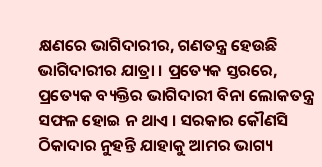କ୍ଷଣରେ ଭାଗିଦାରୀର, ଗଣତନ୍ତ୍ର ହେଉଛି ଭାଗିଦାରୀର ଯାତ୍ରା । ପ୍ରତ୍ୟେକ ସ୍ତରରେ, ପ୍ରତ୍ୟେକ ବ୍ୟକ୍ତିର ଭାଗିଦାରୀ ବିନା ଲୋକତନ୍ତ୍ର ସଫଳ ହୋଇ ନ ଥାଏ । ସରକାର କୌଣସି ଠିକାଦାର ନୁହନ୍ତି ଯାହାକୁ ଆମର ଭାଗ୍ୟ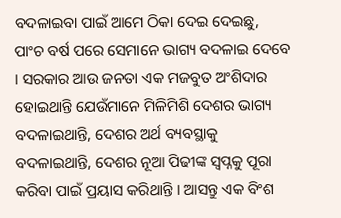ବଦଳାଇବା ପାଇଁ ଆମେ ଠିକା ଦେଇ ଦେଇଛୁ, ପାଂଚ ବର୍ଷ ପରେ ସେମାନେ ଭାଗ୍ୟ ବଦଳାଇ ଦେବେ । ସରକାର ଆଉ ଜନତା ଏକ ମଜବୁତ ଅଂଶିଦାର ହୋଇଥାନ୍ତି ଯେଉଁମାନେ ମିଳିମିଶି ଦେଶର ଭାଗ୍ୟ ବଦଳାଇଥାନ୍ତି, ଦେଶର ଅର୍ଥ ବ୍ୟବସ୍ଥାକୁ ବଦଳାଇଥାନ୍ତି, ଦେଶର ନୂଆ ପିଢୀଙ୍କ ସ୍ୱପ୍ନକୁ ପୂରା କରିବା ପାଇଁ ପ୍ରୟାସ କରିଥାନ୍ତି । ଆସନ୍ତୁ ଏକ ବିଂଶ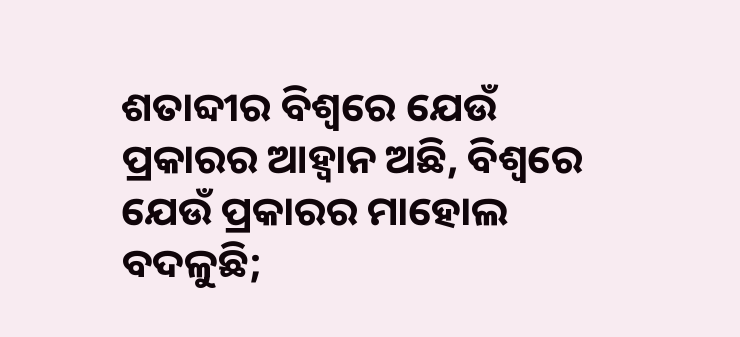ଶତାବ୍ଦୀର ବିଶ୍ୱରେ ଯେଉଁ ପ୍ରକାରର ଆହ୍ୱାନ ଅଛି, ବିଶ୍ୱରେ ଯେଉଁ ପ୍ରକାରର ମାହୋଲ ବଦଳୁଛି;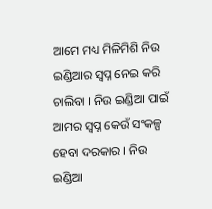ଆମେ ମଧ୍ୟ ମିଳିମିଶି ନିଉ ଇଣ୍ଡିଆର ସ୍ୱପ୍ନ ନେଇ କରି ଚାଲିବା । ନିଉ ଇଣ୍ଡିଆ ପାଇଁ ଆମର ସ୍ୱପ୍ନ କେଉଁ ସଂକଳ୍ପ ହେବା ଦରକାର । ନିଉ ଇଣ୍ଡିଆ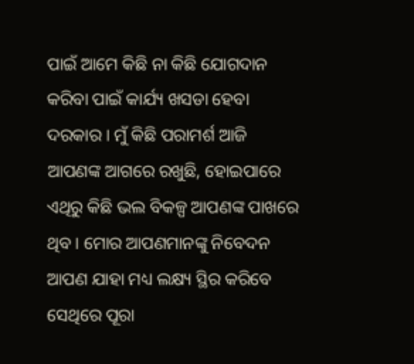ପାଇଁ ଆମେ କିଛି ନା କିଛି ଯୋଗଦାନ କରିବା ପାଇଁ କାର୍ଯ୍ୟ ଖସଡା ହେବା ଦରକାର । ମୁଁ କିଛି ପରାମର୍ଶ ଆଜି ଆପଣଙ୍କ ଆଗରେ ରଖୁଛି, ହୋଇପାରେ ଏଥିରୁ କିଛି ଭଲ ବିକଳ୍ପ ଆପଣଙ୍କ ପାଖରେ ଥିବ । ମୋର ଆପଣମାନଙ୍କୁ ନିବେଦନ ଆପଣ ଯାହା ମଧ୍ୟ ଲକ୍ଷ୍ୟ ସ୍ଥିର କରିବେ ସେଥିରେ ପୂରା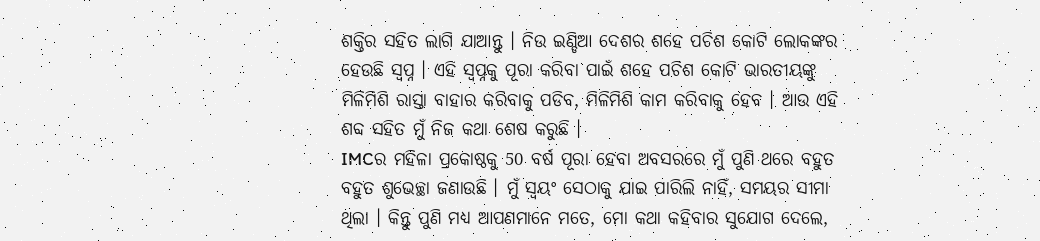ଶକ୍ତିର ସହିତ ଲାଗି ଯାଆନ୍ତୁ । ନିଉ ଇଣ୍ଡିଆ ଦେଶର ଶହେ ପଚିଶ କୋଟି ଲୋକଙ୍କର ହେଉଛି ସ୍ୱପ୍ନ । ଏହି ସ୍ୱପ୍ନକୁ ପୂରା କରିବା ପାଇଁ ଶହେ ପଚିଶ କୋଟି ଭାରତୀୟଙ୍କୁ ମିଳିମିଶି ରାସ୍ତା ବାହାର କରିବାକୁ ପଡିବ, ମିଳିମିଶି କାମ କରିବାକୁ ହେବ । ଆଉ ଏହି ଶବ୍ଦ ସହିତ ମୁଁ ନିଜ କଥା ଶେଷ କରୁଛି ।
IMCର ମହିଳା ପ୍ରକୋଷ୍ଠକୁ 50 ବର୍ଷ ପୂରା ହେବା ଅବସରରେ ମୁଁ ପୁଣି ଥରେ ବହୁତ ବହୁତ ଶୁଭେଚ୍ଛା ଜଣାଉଛି । ମୁଁ ସ୍ୱୟଂ ସେଠାକୁ ଯାଇ ପାରିଲି ନାହିଁ, ସମୟର ସୀମା ଥିଲା । କିନ୍ତୁ ପୁଣି ମଧ୍ୟ ଆପଣମାନେ ମତେ, ମୋ କଥା କହିବାର ସୁଯୋଗ ଦେଲେ,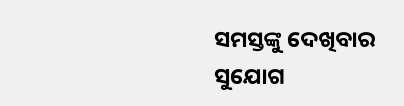ସମସ୍ତଙ୍କୁ ଦେଖିବାର ସୁଯୋଗ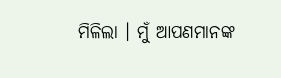ମିଳିଲା । ମୁଁ ଆପଣମାନଙ୍କ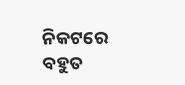ନିକଟରେ ବହୁତ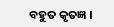ବହୁତ କୃତଜ୍ଞ ।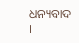ଧନ୍ୟବାଦ ।